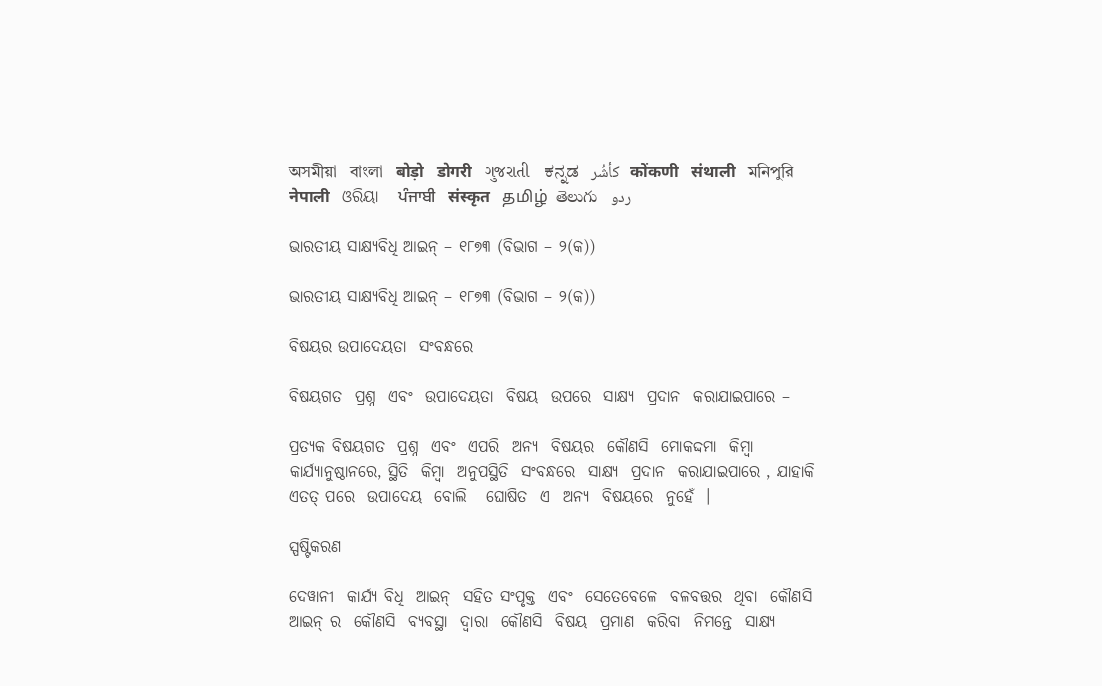অসমীয়া   বাংলা   बोड़ो   डोगरी   ગુજરાતી   ಕನ್ನಡ   كأشُر   कोंकणी   संथाली   মনিপুরি   नेपाली   ଓରିୟା   ਪੰਜਾਬੀ   संस्कृत   தமிழ்  తెలుగు   ردو

ଭାରତୀୟ ସାକ୍ଷ୍ୟବିଧି ଆଇନ୍ – ୧୮୭୩ (ବିଭାଗ – ୨(କ))

ଭାରତୀୟ ସାକ୍ଷ୍ୟବିଧି ଆଇନ୍ – ୧୮୭୩ (ବିଭାଗ – ୨(କ))

ବିଷୟର ଉପାଦେୟତା  ସଂବନ୍ଧରେ

ବିଷୟଗତ  ପ୍ରଶ୍ନ  ଏବଂ  ଉପାଦେୟତା  ବିଷୟ  ଉପରେ  ସାକ୍ଷ୍ୟ  ପ୍ରଦାନ  କରାଯାଇପାରେ –

ପ୍ରତ୍ୟକ ବିଷୟଗତ  ପ୍ରଶ୍ନ  ଏବଂ  ଏପରି  ଅନ୍ୟ  ବିଷୟର  କୌଣସି  ମୋକଦ୍ଦମା  କିମ୍ବା  କାର୍ଯ୍ୟାନୁଷ୍ଠାନରେ, ସ୍ଥିତି  କିମ୍ବା  ଅନୁପସ୍ଥିତି  ସଂବନ୍ଧରେ  ସାକ୍ଷ୍ୟ  ପ୍ରଦାନ  କରାଯାଇପାରେ , ଯାହାକି  ଏତତ୍ ପରେ  ଉପାଦେୟ  ବୋଲି   ଘୋଷିତ  ଏ  ଅନ୍ୟ  ବିଷୟରେ  ନୁହେଁ  ।

ସ୍ପଷ୍ଟିକରଣ

ଦେୱାନୀ  କାର୍ଯ୍ୟ ବିଧି  ଆଇନ୍  ସହିତ ସଂପୃକ୍ତ  ଏବଂ  ସେତେବେଳେ  ବଳବତ୍ତର  ଥିବା  କୌଣସି  ଆଇନ୍ ର  କୌଣସି  ବ୍ୟବସ୍ଥା  ଦ୍ଵାରା  କୌଣସି  ବିଷୟ  ପ୍ରମାଣ  କରିବା  ନିମନ୍ତେ  ସାକ୍ଷ୍ୟ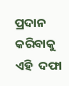ପ୍ରଦାନ  କରିବାକୁ  ଏହି  ଦଫା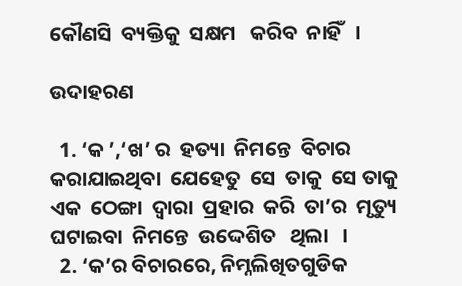କୌଣସି  ବ୍ୟକ୍ତିକୁ  ସକ୍ଷମ   କରିବ  ନାହିଁ   ।

ଉଦାହରଣ

  1. ‘କ ’,‘ଖ’ ର  ହତ୍ୟା  ନିମନ୍ତେ  ବିଚାର  କରାଯାଇଥିବା  ଯେହେତୁ  ସେ  ତାକୁ  ସେ ତାକୁ  ଏକ  ଠେଙ୍ଗା  ଦ୍ଵାରା  ପ୍ରହାର  କରି  ତା’ର  ମୃତ୍ୟୁ  ଘଟାଇବା  ନିମନ୍ତେ  ଉଦ୍ଦେଶିତ   ଥିଲା   ।
  2. ‘କ’ର ବିଚାରରେ, ନିମ୍ନଲିଖିତଗୁଡିକ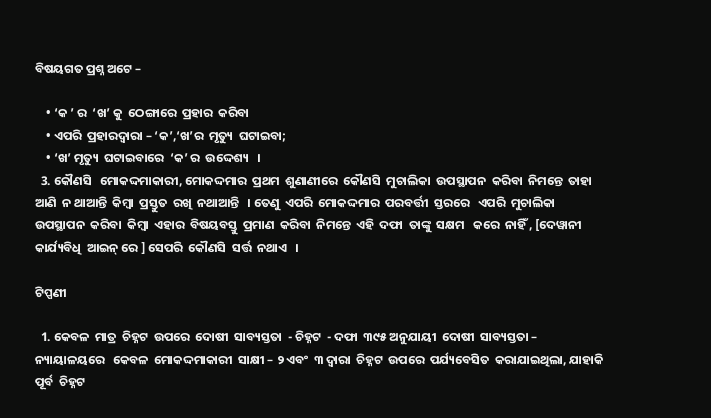ବିଷୟଗତ ପ୍ରଶ୍ନ ଅଟେ –

    • ‘କ ’ ର  ‘ଖ’ କୁ  ଠେଙ୍ଗାରେ  ପ୍ରହାର  କରିବା
    • ଏପରି  ପ୍ରହାରଦ୍ଵାରା – ‘କ’,‘ଖ’ର  ମୃତ୍ୟୁ  ଘଟାଇବା;
    • ‘ଖ’ ମୃତ୍ୟୁ  ଘଟାଇବାରେ  ‘କ’ ର  ଉଦ୍ଦେଶ୍ୟ   ।
  3. କୌଣସି   ମୋକଦ୍ଦମାକାରୀ, ମୋକଦ୍ଦମାର  ପ୍ରଥମ  ଶୁଣାଣୀରେ  କୌଣସି  ମୁଚାଲିକା  ଉପସ୍ଥାପନ  କରିବା  ନିମନ୍ତେ  ତାହା  ଆଣି  ନ ଥାଆନ୍ତି  କିମ୍ବା  ପ୍ରସ୍ତୁତ  ରଖି  ନଥାଆନ୍ତି   । ତେଣୁ  ଏପରି  ମୋକଦ୍ଦମାର  ପରବର୍ତ୍ତୀ  ସ୍ତରରେ   ଏପରି  ମୁଚାଲିକା  ଉପସ୍ଥାପନ  କରିବା  କିମ୍ବା  ଏହାର  ବିଷୟବସ୍ତୁ  ପ୍ରମାଣ  କରିବା  ନିମନ୍ତେ  ଏହି  ଦଫା  ତାଙ୍କୁ  ସକ୍ଷମ   କରେ  ନାହିଁ , [ଦେୱାନୀ  କାର୍ଯ୍ୟବିଧି  ଆଇନ୍ ରେ ] ସେପରି  କୌଣସି  ସର୍ତ୍ତ  ନଥାଏ   ।

ଟିପ୍ପଣୀ

  1. କେବଳ  ମାତ୍ର  ଚିହ୍ନଟ  ଉପରେ  ଦୋଷୀ  ସାବ୍ୟସ୍ତତା  - ଚିହ୍ନଟ  - ଦଫା  ୩୯୫ ଅନୁଯାୟୀ  ଦୋଷୀ  ସାବ୍ୟସ୍ତତା – ନ୍ୟାୟାଳୟରେ   କେବଳ  ମୋକଦ୍ଦମାକାରୀ  ସାକ୍ଷୀ – ୨ ଏବଂ  ୩ ଦ୍ଵାରା  ଚିହ୍ନଟ  ଉପରେ  ପର୍ଯ୍ୟବେସିତ  କରାଯାଇଥିଲା, ଯାହାକି  ପୂର୍ବ  ଚିହ୍ନଟ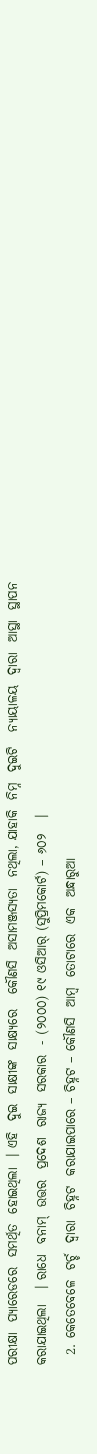ପରୀକ୍ଷା  ପ୍ୟାରେଡରେ  ସମର୍ଥିତ  ହୋଇଥିଲା  । ଏହି  ଦୁଇ  ସାକ୍ଷୀଙ୍କ  ସାକ୍ଷ୍ୟରେ   କୌଣସି  ଅସାମଞ୍ଜସ୍ୟତା  ନଥିଲା, ଯାହାକି  ନିମ୍ନ  ଦୁଇଟି   ନ୍ୟାୟାଳୟ  ଦ୍ଵାରା  ଆସ୍ଥା  ସ୍ଥାପନ  କରାଯାଇଥିଲା   । ରାଧେ  ବନାମ୍  ଉତ୍ତର  ପ୍ରଦେଶ  ରାଜ୍ୟ  ସରକାର  - (୨୦୦୦) ୧୯ ଓସିଆର୍ (ସୁପ୍ରିମକୋର୍ଟ) – ୬୦୨   ।
  2. କେତେବେଳେ  ଟର୍ଚ୍ଚ  ଦ୍ଵାରା  ଚିହ୍ନଟ  କରାଯାଇପାରେ – ଚିହ୍ନଟ – କୌଣସି  ଆମ୍ବ  ତୋଟାରେ  ଏକ  ଅନ୍ଧାରୁଆ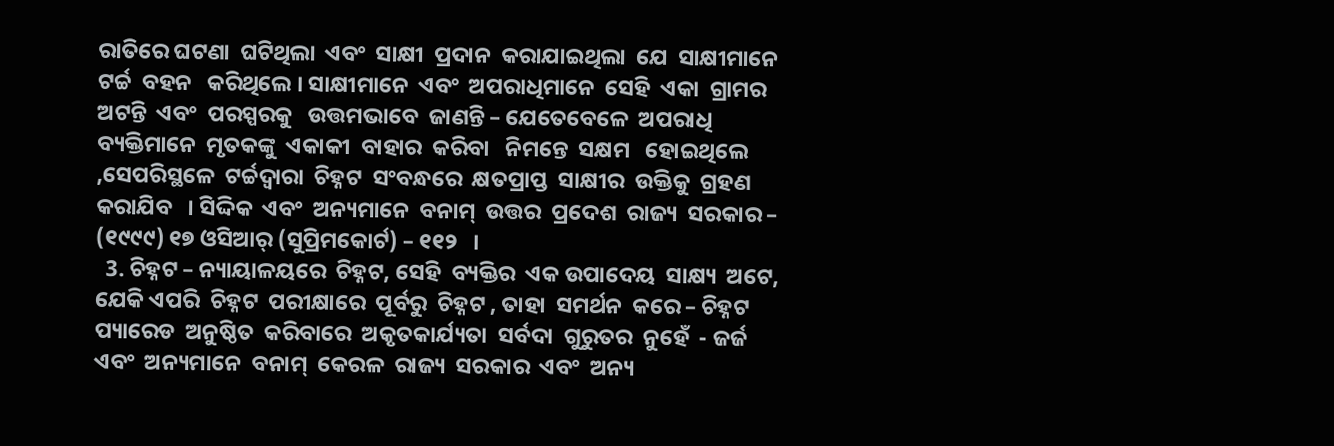ରାତିରେ ଘଟଣା  ଘଟିଥିଲା  ଏବଂ  ସାକ୍ଷୀ  ପ୍ରଦାନ  କରାଯାଇଥିଲା  ଯେ  ସାକ୍ଷୀମାନେ  ଟର୍ଚ୍ଚ  ବହନ   କରିଥିଲେ । ସାକ୍ଷୀମାନେ  ଏବଂ  ଅପରାଧିମାନେ  ସେହି  ଏକା  ଗ୍ରାମର   ଅଟନ୍ତି  ଏବଂ  ପରସ୍ପରକୁ   ଉତ୍ତମଭାବେ  ଜାଣନ୍ତି – ଯେତେବେଳେ  ଅପରାଧି  ବ୍ୟକ୍ତିମାନେ  ମୃତକଙ୍କୁ  ଏକାକୀ  ବାହାର  କରିବା   ନିମନ୍ତେ  ସକ୍ଷମ   ହୋଇଥିଲେ ,ସେପରିସ୍ଥଳେ  ଟର୍ଚ୍ଚଦ୍ଵାରା  ଚିହ୍ନଟ  ସଂବନ୍ଧରେ  କ୍ଷତପ୍ରାପ୍ତ  ସାକ୍ଷୀର  ଉକ୍ତିକୁ  ଗ୍ରହଣ  କରାଯିବ   । ସିଦ୍ଦିକ  ଏବଂ  ଅନ୍ୟମାନେ  ବନାମ୍  ଉତ୍ତର  ପ୍ରଦେଶ  ରାଜ୍ୟ  ସରକାର – (୧୯୯୯) ୧୭ ଓସିଆର୍ (ସୁପ୍ରିମକୋର୍ଟ) – ୧୧୨   ।
  3. ଚିହ୍ନଟ – ନ୍ୟାୟାଳୟରେ  ଚିହ୍ନଟ, ସେହି  ବ୍ୟକ୍ତିର  ଏକ ଉପାଦେୟ  ସାକ୍ଷ୍ୟ  ଅଟେ, ଯେକି ଏପରି  ଚିହ୍ନଟ  ପରୀକ୍ଷାରେ  ପୂର୍ବରୁ  ଚିହ୍ନଟ , ତାହା  ସମର୍ଥନ  କରେ – ଚିହ୍ନଟ  ପ୍ୟାରେଡ  ଅନୁଷ୍ଠିତ  କରିବାରେ  ଅକୃତକାର୍ଯ୍ୟତା  ସର୍ବଦା  ଗୁରୁତର  ନୁହେଁ  - ଜର୍ଜ  ଏବଂ  ଅନ୍ୟମାନେ  ବନାମ୍  କେରଳ  ରାଜ୍ୟ  ସରକାର  ଏବଂ  ଅନ୍ୟ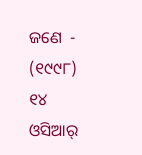ଜଣେ  - (୧୯୯୮) ୧୪ ଓସିଆର୍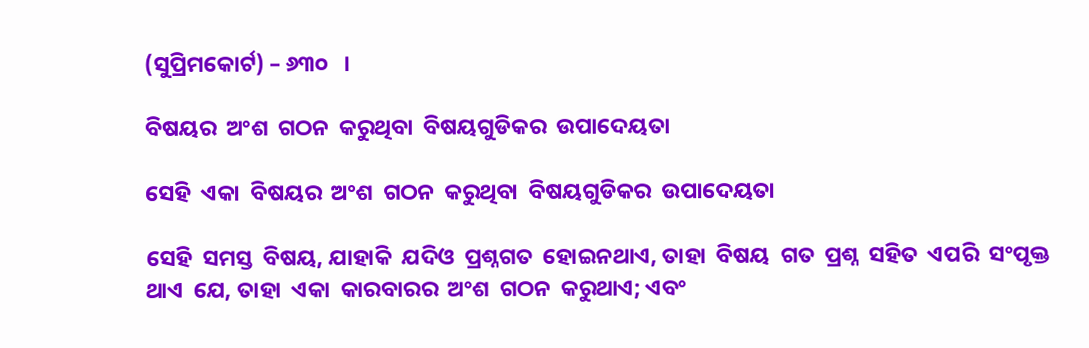(ସୁପ୍ରିମକୋର୍ଟ) – ୬୩୦   ।

ବିଷୟର  ଅଂଶ  ଗଠନ  କରୁଥିବା  ବିଷୟଗୁଡିକର  ଉପାଦେୟତା

ସେହି  ଏକା  ବିଷୟର  ଅଂଶ  ଗଠନ  କରୁଥିବା  ବିଷୟଗୁଡିକର  ଉପାଦେୟତା

ସେହି  ସମସ୍ତ  ବିଷୟ, ଯାହାକି  ଯଦିଓ  ପ୍ରଶ୍ନଗତ  ହୋଇନଥାଏ, ତାହା  ବିଷୟ  ଗତ  ପ୍ରଶ୍ନ  ସହିତ  ଏପରି  ସଂପୃକ୍ତ  ଥାଏ  ଯେ, ତାହା  ଏକା  କାରବାରର  ଅଂଶ  ଗଠନ  କରୁଥାଏ; ଏବଂ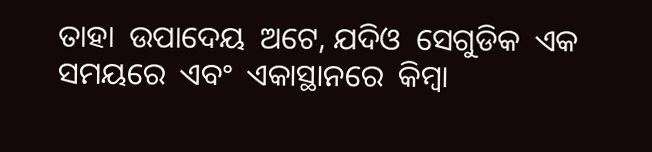ତାହା  ଉପାଦେୟ  ଅଟେ, ଯଦିଓ  ସେଗୁଡିକ  ଏକ  ସମୟରେ  ଏବଂ  ଏକାସ୍ଥାନରେ  କିମ୍ବା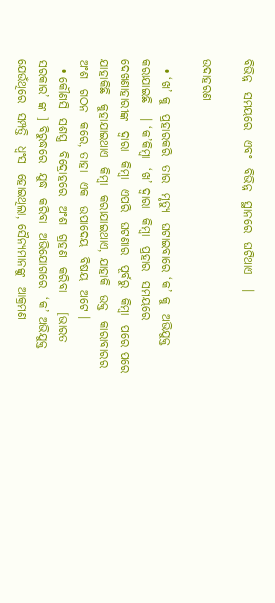ବିଭିନ୍ନ  ସମୟରେ  ଏବଂ  ବିଭିନ୍ନ  ସ୍ଥାନରେ  ଘଟିଥାଏ   ।

ଉଦାହରଣ

  • ‘ଖ’ କୁ  ପ୍ରହାରକରି  ତାର  ମୃତ୍ୟୁ  ଘଟାଇବାରେ ‘କ’ କୁ  ଅଭିଯୁକ୍ତ  କରାଯାଇଛି   । ‘କ’କିମ୍ବା  ‘ଖ’ ଦ୍ଵାରା  କିମ୍ବା  ପ୍ରହାର  ସମୟରେ  ଦେଖଣାହାରୀଙ୍କ  ଦ୍ଵାରା  କିମ୍ବା  ଏପରି  ଘଟଣାର  ପୂର୍ବରୁ  କିମ୍ବା  ପରେ ପରେ  ଯାହାକିଛି  କୁହାଯାଇଥାଏ  କିମ୍ବା  କରାଯାଇଥାଏ, ଯାହାକି  ଉକ୍ତ  କାରାବାରର  ଅଂଶ  ଗଠନ  କରେ, ତାହା  ଏକ  ଉପାଦେୟ  ବିଷୟ  ଅଟେ ।
  • କୌଣସି  ସଶସ୍ତ୍ର  ବିଦ୍ରୋହରେ  ଅଂଶ  ଗ୍ରହଣ  କରିବା    [ଭାରତ  ସରକାର’ ଙ୍କ ] ବିରୁଦ୍ଧରେ  ଯୁଦ୍ଧ  କରିବା  ଅଭିଯୋଗରେ  ‘କ’ ଅଭିଯୁକ୍ତ  ଯେଉଁଥିରେ  ସମ୍ପତ୍ତି  ଧ୍ଵଂସ  ହୋଇଥିଲା, ସୈନ୍ୟମାନଙ୍କୁ  ଆକ୍ରମଣ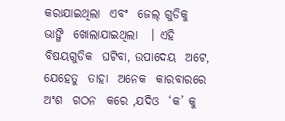କରାଯାଇଥିଲା  ଏବଂ  ଜେଲ୍ ଗୁଡିକୁ  ଭାଙ୍ଗି  ଖୋଲାଯାଇଥିଲା   । ଏହି  ବିଷୟଗୁଡିକ  ଘଟିବା, ଉପାଦେୟ  ଅଟେ, ଯେହେତୁ  ତାହା  ଅନେକ  କାରବାରରେ  ଅଂଶ  ଗଠନ  କରେ ,ଯଦିଓ  ‘କ’ କୁ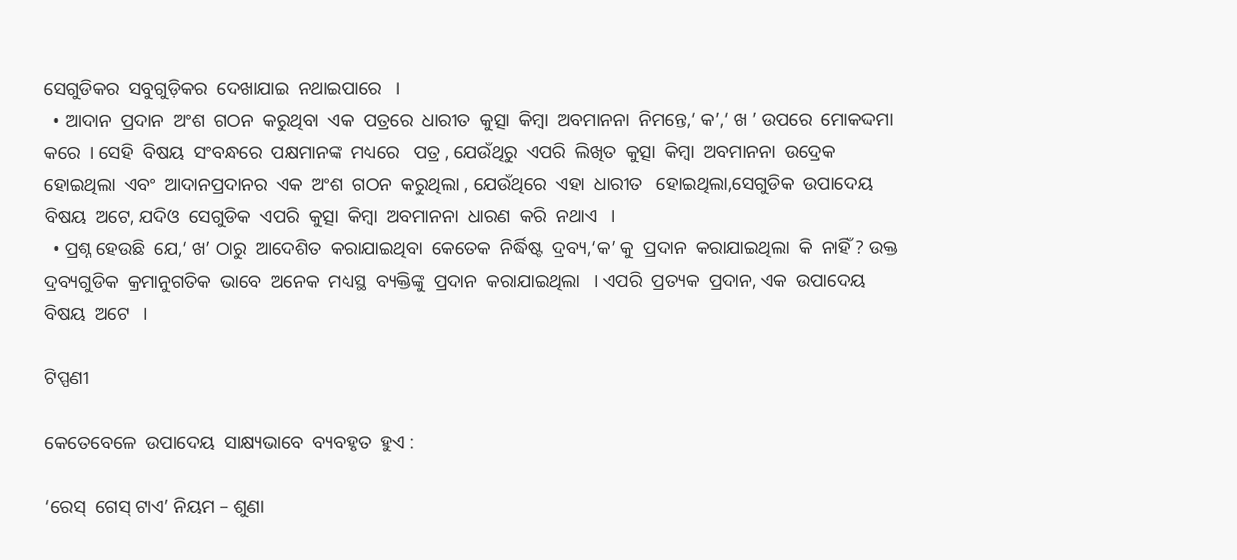ସେଗୁଡିକର  ସବୁଗୁଡ଼ିକର  ଦେଖାଯାଇ  ନଥାଇପାରେ   ।
  • ଆଦାନ  ପ୍ରଦାନ  ଅଂଶ  ଗଠନ  କରୁଥିବା  ଏକ  ପତ୍ରରେ  ଧାରୀତ  କୁତ୍ସା  କିମ୍ବା  ଅବମାନନା  ନିମନ୍ତେ,‘ କ’,‘ ଖ ’ ଉପରେ  ମୋକଦ୍ଦମା  କରେ  । ସେହି  ବିଷୟ  ସଂବନ୍ଧରେ  ପକ୍ଷମାନଙ୍କ  ମଧ୍ୟରେ   ପତ୍ର , ଯେଉଁଥିରୁ  ଏପରି  ଲିଖିତ  କୁତ୍ସା  କିମ୍ବା  ଅବମାନନା  ଉଦ୍ରେକ  ହୋଇଥିଲା  ଏବଂ  ଆଦାନପ୍ରଦାନର  ଏକ  ଅଂଶ  ଗଠନ  କରୁଥିଲା , ଯେଉଁଥିରେ  ଏହା  ଧାରୀତ   ହୋଇଥିଲା,ସେଗୁଡିକ  ଉପାଦେୟ  ବିଷୟ  ଅଟେ, ଯଦିଓ  ସେଗୁଡିକ  ଏପରି  କୁତ୍ସା  କିମ୍ବା  ଅବମାନନା  ଧାରଣ  କରି  ନଥାଏ   ।
  • ପ୍ରଶ୍ନ ହେଉଛି  ଯେ,‘ ଖ’ ଠାରୁ  ଆଦେଶିତ  କରାଯାଇଥିବା  କେତେକ  ନିର୍ଦ୍ଧିଷ୍ଟ  ଦ୍ରବ୍ୟ,‘କ’ କୁ  ପ୍ରଦାନ  କରାଯାଇଥିଲା  କି  ନାହିଁ ? ଉକ୍ତ  ଦ୍ରବ୍ୟଗୁଡିକ  କ୍ରମାନୁଗତିକ  ଭାବେ  ଅନେକ  ମଧ୍ୟସ୍ଥ  ବ୍ୟକ୍ତିଙ୍କୁ  ପ୍ରଦାନ  କରାଯାଇଥିଲା   । ଏପରି  ପ୍ରତ୍ୟକ  ପ୍ରଦାନ, ଏକ  ଉପାଦେୟ  ବିଷୟ  ଅଟେ   ।

ଟିପ୍ପଣୀ

କେତେବେଳେ  ଉପାଦେୟ  ସାକ୍ଷ୍ୟଭାବେ  ବ୍ୟବହୃତ  ହୁଏ :

‘ରେସ୍  ଗେସ୍ ଟାଏ’ ନିୟମ – ଶୁଣା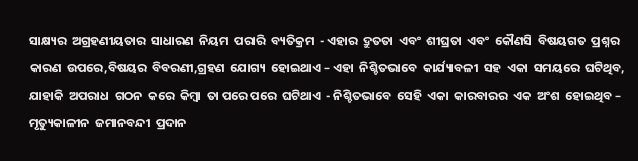ସାକ୍ଷ୍ୟର  ଅଗ୍ରହଣୀୟତାର  ସାଧାରଣ  ନିୟମ  ପରାରି  ବ୍ୟତିକ୍ରମ  - ଏହାର  ଦ୍ରୁତତା  ଏବଂ  ଶୀଘ୍ରତା  ଏବଂ  କୌଣସି  ବିଷୟଗତ  ପ୍ରଶ୍ନର  କାରଣ  ଉପରେ,ବିଷୟର  ବିବରଣୀ,ଗ୍ରହଣ  ଯୋଗ୍ୟ  ହୋଇଥାଏ – ଏହା  ନିଶ୍ଚିତଭାବେ  କାର୍ଯ୍ୟାବଳୀ  ସହ  ଏକା  ସମୟରେ  ଘଟିଥିବ, ଯାହାକି  ଅପରାଧ  ଗଠନ  କରେ  କିମ୍ବା  ତା ପରେ ପରେ  ଘଟିଥାଏ  - ନିଶ୍ଚିତଭାବେ  ସେହି  ଏକା  କାରବାରର  ଏକ  ଅଂଶ  ହୋଇଥିବ – ମୃତ୍ୟୁକାଳୀନ  ଜମାନବନ୍ଦୀ  ପ୍ରଦାନ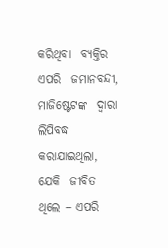କରିଥିବା  ବ୍ୟକ୍ତିର  ଏପରି  ଜମାନବନ୍ଦୀ, ମାଜିଷ୍ଟେଟଙ୍କ  ଦ୍ଵାରା  ଲିପିବଦ୍ଧ  କରାଯାଇଥିଲା, ଯେକି  ଜୀବିତ  ଥିଲେ – ଏପରି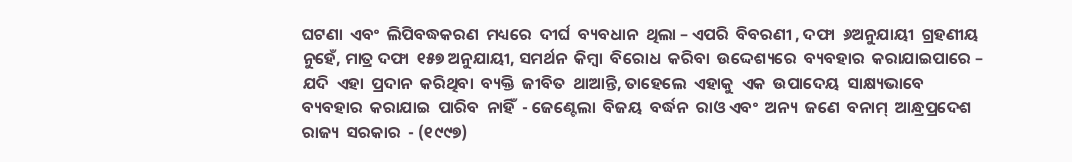ଘଟଣା  ଏବଂ  ଲିପିବଦ୍ଧକରଣ  ମଧ୍ୟରେ  ଦୀର୍ଘ  ବ୍ୟବଧାନ  ଥିଲା – ଏପରି  ବିବରଣୀ , ଦଫା  ୬ଅନୁଯାୟୀ  ଗ୍ରହଣୀୟ  ନୁହେଁ, ମାତ୍ର ଦଫା  ୧୫୭ ଅନୁଯାୟୀ, ସମର୍ଥନ  କିମ୍ବା  ବିରୋଧ  କରିବା  ଉଦ୍ଦେଶ୍ୟରେ  ବ୍ୟବହାର  କରାଯାଇପାରେ – ଯଦି  ଏହା  ପ୍ରଦାନ  କରିଥିବା  ବ୍ୟକ୍ତି  ଜୀବିତ  ଥାଆନ୍ତି, ତାହେଲେ  ଏହାକୁ  ଏକ  ଉପାଦେୟ  ସାକ୍ଷ୍ୟଭାବେ  ବ୍ୟବହାର  କରାଯାଇ  ପାରିବ  ନାହିଁ  - ଜେଣ୍ଟେଲା  ବିଜୟ  ବର୍ଦ୍ଧନ  ରାଓ ଏବଂ  ଅନ୍ୟ  ଜଣେ  ବନାମ୍  ଆନ୍ଧ୍ରପ୍ରଦେଶ  ରାଜ୍ୟ  ସରକାର  - (୧୯୯୭)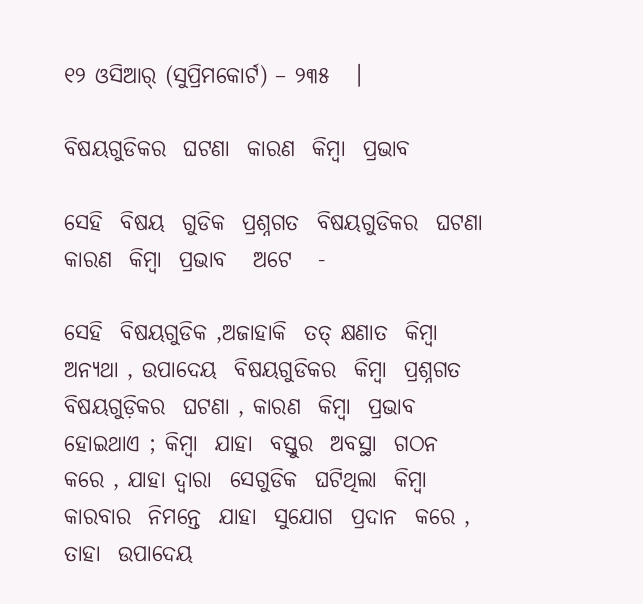୧୨ ଓସିଆର୍ (ସୁପ୍ରିମକୋର୍ଟ) – ୨୩୫   ।

ବିଷୟଗୁଡିକର  ଘଟଣା  କାରଣ  କିମ୍ବା  ପ୍ରଭାବ

ସେହି  ବିଷୟ  ଗୁଡିକ  ପ୍ରଶ୍ନଗତ  ବିଷୟଗୁଡିକର  ଘଟଣା  କାରଣ  କିମ୍ବା  ପ୍ରଭାବ   ଅଟେ   -

ସେହି  ବିଷୟଗୁଡିକ ,ଅଜାହାକି  ତତ୍ କ୍ଷଣାତ  କିମ୍ବା  ଅନ୍ୟଥା , ଉପାଦେୟ  ବିଷୟଗୁଡିକର  କିମ୍ବା  ପ୍ରଶ୍ନଗତ ବିଷୟଗୁଡ଼ିକର  ଘଟଣା , କାରଣ  କିମ୍ବା  ପ୍ରଭାବ  ହୋଇଥାଏ ; କିମ୍ବା  ଯାହା  ବସ୍ତୁର  ଅବସ୍ଥା  ଗଠନ  କରେ , ଯାହା ଦ୍ୱାରା  ସେଗୁଡିକ  ଘଟିଥିଲା  କିମ୍ବା  କାରବାର  ନିମନ୍ତେ  ଯାହା  ସୁଯୋଗ  ପ୍ରଦାନ  କରେ , ତାହା  ଉପାଦେୟ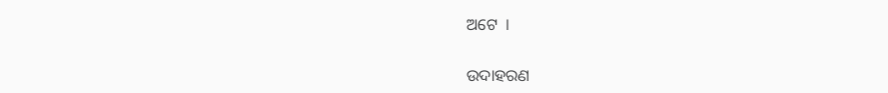ଅଟେ  ।

ଉଦାହରଣ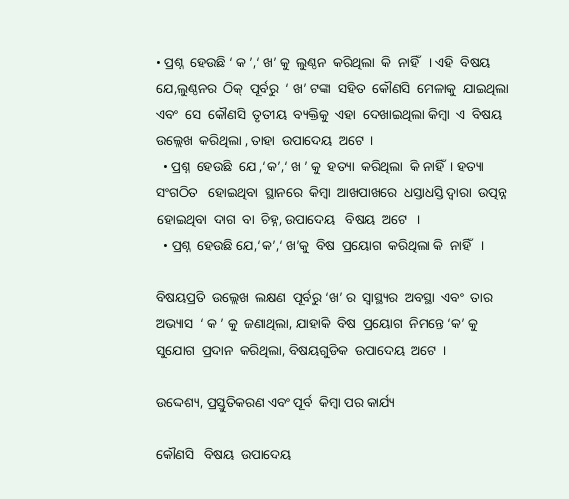• ପ୍ରଶ୍ନ  ହେଉଛି ‘ କ ’,‘ ଖ’ କୁ  ଲୁଣ୍ଠନ  କରିଥିଲା  କି  ନାହିଁ   । ଏହି  ବିଷୟ  ଯେ,ଲୁଣ୍ଠନର  ଠିକ୍  ପୂର୍ବରୁ  ‘ ଖ’ ଟଙ୍କା  ସହିତ  କୌଣସି  ମେଳାକୁ  ଯାଇଥିଲା  ଏବଂ  ସେ  କୌଣସି  ତୃତୀୟ  ବ୍ୟକ୍ତିକୁ  ଏହା  ଦେଖାଇଥିଲା କିମ୍ବା  ଏ  ବିଷୟ  ଉଲ୍ଲେଖ  କରିଥିଲା , ତାହା  ଉପାଦେୟ  ଅଟେ  ।
  • ପ୍ରଶ୍ନ  ହେଉଛି  ଯେ ,‘କ’,‘ ଖ ’ କୁ  ହତ୍ୟା  କରିଥିଲା  କି ନାହିଁ  । ହତ୍ୟା  ସଂଗଠିତ   ହୋଇଥିବା  ସ୍ଥାନରେ  କିମ୍ବା  ଆଖପାଖରେ  ଧସ୍ତାଧସ୍ତି ଦ୍ଵାରା  ଉତ୍ପନ୍ନ   ହୋଇଥିବା  ଦାଗ  ବା  ଚିହ୍ନ, ଉପାଦେୟ   ବିଷୟ  ଅଟେ   ।
  • ପ୍ରଶ୍ନ  ହେଉଛି ଯେ,‘କ’,‘ ଖ’କୁ  ବିଷ  ପ୍ରୟୋଗ  କରିଥିଲା କି  ନାହିଁ   ।

ବିଷୟପ୍ରତି  ଉଲ୍ଲେଖ  ଲକ୍ଷଣ  ପୂର୍ବରୁ ‘ଖ’ ର  ସ୍ୱାସ୍ଥ୍ୟର  ଅବସ୍ଥା  ଏବଂ  ତାର  ଅଭ୍ୟାସ  ‘ କ ’ କୁ  ଜଣାଥିଲା, ଯାହାକି  ବିଷ  ପ୍ରୟୋଗ  ନିମନ୍ତେ ‘କ’ କୁ  ସୁଯୋଗ  ପ୍ରଦାନ  କରିଥିଲା, ବିଷୟଗୁଡିକ  ଉପାଦେୟ  ଅଟେ  ।

ଉଦ୍ଦେଶ୍ୟ, ପ୍ରସ୍ତୁତିକରଣ ଏବଂ ପୂର୍ବ  କିମ୍ବା ପର କାର୍ଯ୍ୟ

କୌଣସି   ବିଷୟ  ଉପାଦେୟ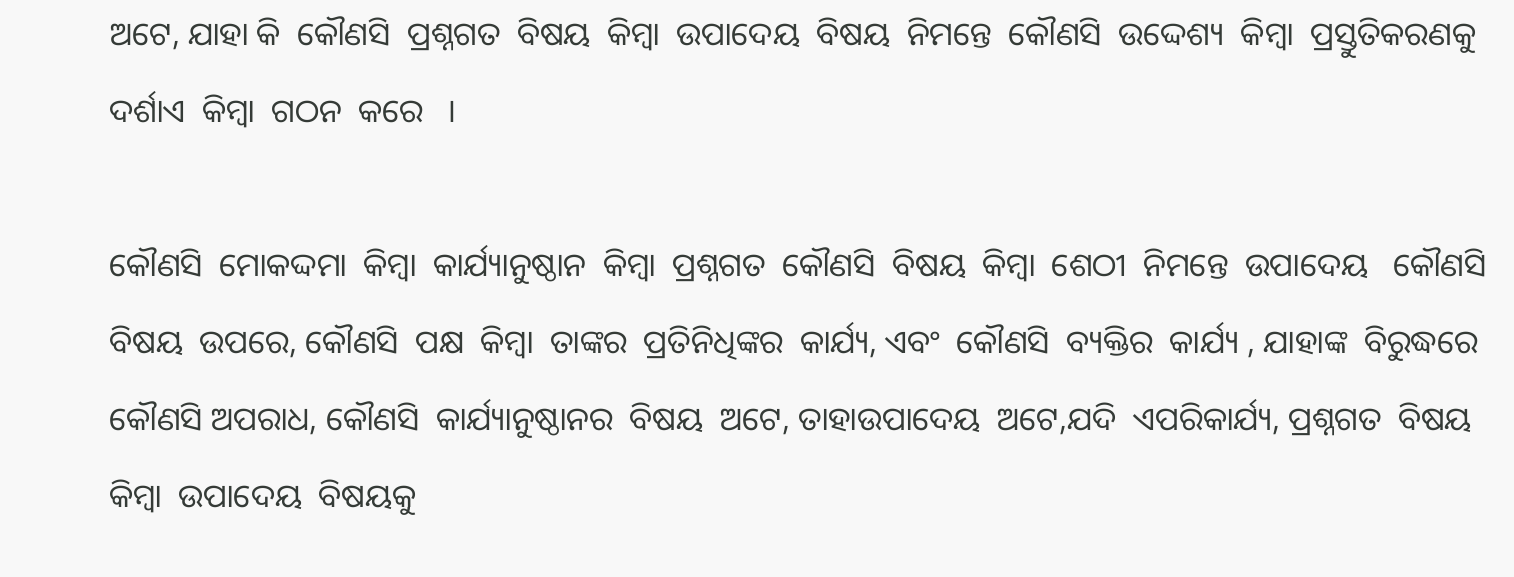ଅଟେ, ଯାହା କି  କୌଣସି  ପ୍ରଶ୍ନଗତ  ବିଷୟ  କିମ୍ବା  ଉପାଦେୟ  ବିଷୟ  ନିମନ୍ତେ  କୌଣସି  ଉଦ୍ଦେଶ୍ୟ  କିମ୍ବା  ପ୍ରସ୍ତୁତିକରଣକୁ  ଦର୍ଶାଏ  କିମ୍ବା  ଗଠନ  କରେ   ।

କୌଣସି  ମୋକଦ୍ଦମା  କିମ୍ବା  କାର୍ଯ୍ୟାନୁଷ୍ଠାନ  କିମ୍ବା  ପ୍ରଶ୍ନଗତ  କୌଣସି  ବିଷୟ  କିମ୍ବା  ଶେଠୀ  ନିମନ୍ତେ  ଉପାଦେୟ   କୌଣସି   ବିଷୟ  ଉପରେ, କୌଣସି  ପକ୍ଷ  କିମ୍ବା  ତାଙ୍କର  ପ୍ରତିନିଧିଙ୍କର  କାର୍ଯ୍ୟ, ଏବଂ  କୌଣସି  ବ୍ୟକ୍ତିର  କାର୍ଯ୍ୟ , ଯାହାଙ୍କ  ବିରୁଦ୍ଧରେ କୌଣସି ଅପରାଧ, କୌଣସି  କାର୍ଯ୍ୟାନୁଷ୍ଠାନର  ବିଷୟ  ଅଟେ, ତାହାଉପାଦେୟ  ଅଟେ,ଯଦି  ଏପରିକାର୍ଯ୍ୟ, ପ୍ରଶ୍ନଗତ  ବିଷୟ  କିମ୍ବା  ଉପାଦେୟ  ବିଷୟକୁ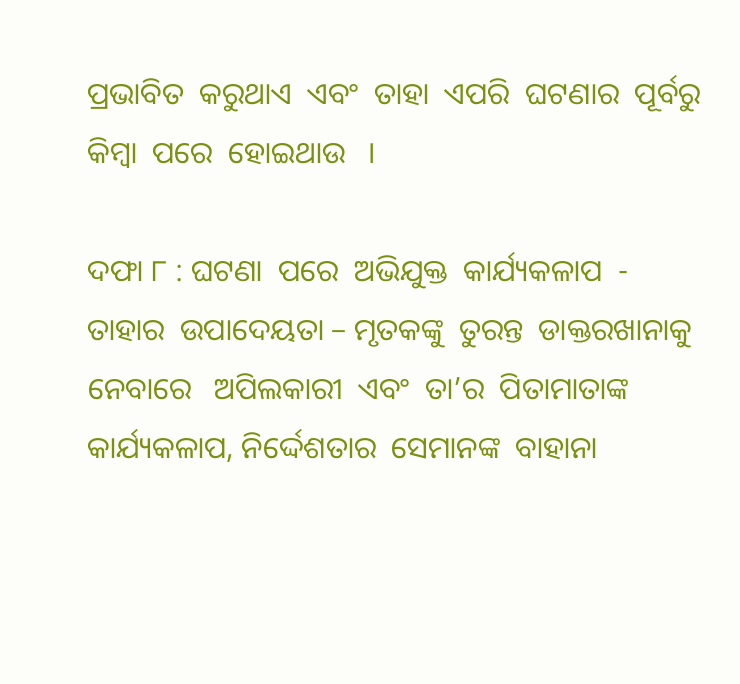ପ୍ରଭାବିତ  କରୁଥାଏ  ଏବଂ  ତାହା  ଏପରି  ଘଟଣାର  ପୂର୍ବରୁ  କିମ୍ବା  ପରେ  ହୋଇଥାଉ   ।

ଦଫା ୮ : ଘଟଣା  ପରେ  ଅଭିଯୁକ୍ତ  କାର୍ଯ୍ୟକଳାପ  - ତାହାର  ଉପାଦେୟତା – ମୃତକଙ୍କୁ  ତୁରନ୍ତ  ଡାକ୍ତରଖାନାକୁ ନେବାରେ   ଅପିଲକାରୀ  ଏବଂ  ତା’ର  ପିତାମାତାଙ୍କ  କାର୍ଯ୍ୟକଳାପ, ନିର୍ଦ୍ଦେଶତାର  ସେମାନଙ୍କ  ବାହାନା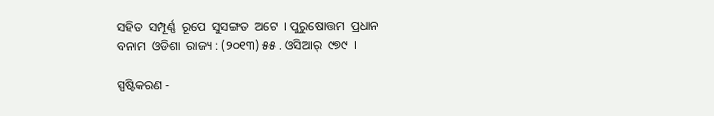ସହିତ  ସମ୍ପୂର୍ଣ୍ଣ  ରୂପେ  ସୁସଙ୍ଗତ  ଅଟେ  । ପୁରୁଷୋତ୍ତମ  ପ୍ରଧାନ  ବନାମ  ଓଡିଶା  ରାଜ୍ୟ : (୨୦୧୩) ୫୫ . ଓସିଆର୍  ୯୭୯  ।

ସ୍ପଷ୍ଟିକରଣ -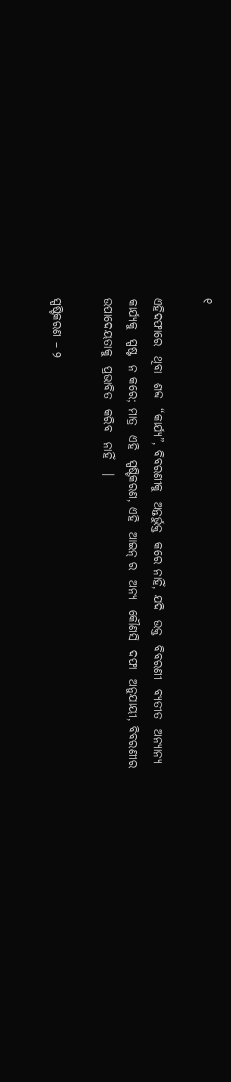୧

ଏହିଦଫାରେ  ଥିବା  ଶବ୍ଦ  “କାର୍ଯ୍ୟ”, ବିବରଣୀକୁ  ଅନ୍ତର୍ଭୁକ୍ତ  କରେ ନାହିଁ, ଯଦି  ଉକ୍ତ  ବିବରଣୀ  ବ୍ୟତୀତ  ଅନ୍ୟାନ୍ୟ  କାର୍ଯ୍ୟକୁ  ସ୍ପଷ୍ଟ  ନ କରେ; ମାତ୍ର  ଏହି  ସ୍ପଷ୍ଟିକରଣ, ଏହି  ଆଇନ୍ ର  ଅନ୍ୟ  କୌଣସି  ଦଫା  ଅନୁଯାୟୀ, ବିବରଣୀର  ଉପାଦେୟତାକୁ  ପ୍ରଭାବିତ  କରିବ  ନାହିଁ   ।

ସ୍ପଷ୍ଟିକରଣ – ୨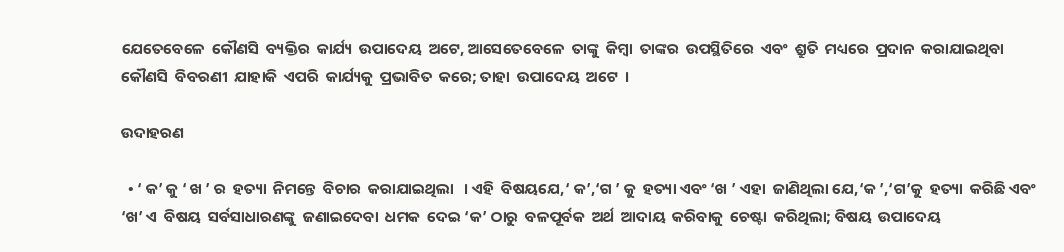ଯେତେବେଳେ  କୌଣସି  ବ୍ୟକ୍ତିର  କାର୍ଯ୍ୟ  ଉପାଦେୟ  ଅଟେ, ଆସେତେବେଳେ  ତାଙ୍କୁ  କିମ୍ବା  ତାଙ୍କର  ଉପସ୍ଥିତିରେ  ଏବଂ  ଶ୍ରୁତି  ମଧ୍ୟରେ  ପ୍ରଦାନ  କରାଯାଇଥିବା  କୌଣସି  ବିବରଣୀ  ଯାହାକି  ଏପରି  କାର୍ଯ୍ୟକୁ  ପ୍ରଭାବିତ  କରେ; ତାହା  ଉପାଦେୟ  ଅଟେ  ।

ଉଦାହରଣ

  • ‘ କ’ କୁ ‘ ଖ ’ ର  ହତ୍ୟା  ନିମନ୍ତେ  ବିଚାର  କରାଯାଇଥିଲା   । ଏହି  ବିଷୟଯେ,‘ କ’,‘ଗ ’ କୁ  ହତ୍ୟା ଏବଂ ‘ଖ ’ ଏହା  ଜାଣିଥିଲା ଯେ,‘କ ’,‘ଗ’କୁ  ହତ୍ୟା  କରିଛି ଏବଂ ‘ଖ’ ଏ  ବିଷୟ  ସର୍ବସାଧାରଣଙ୍କୁ  ଜଣାଇଦେବା  ଧମକ  ଦେଇ ‘କ’ ଠାରୁ  ବଳପୂର୍ବକ  ଅର୍ଥ  ଆଦାୟ  କରିବାକୁ  ଚେଷ୍ଟା  କରିଥିଲା; ବିଷୟ  ଉପାଦେୟ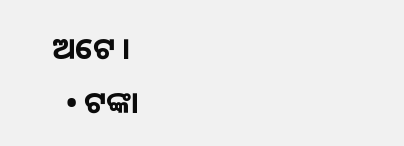ଅଟେ ।
  • ଟଙ୍କା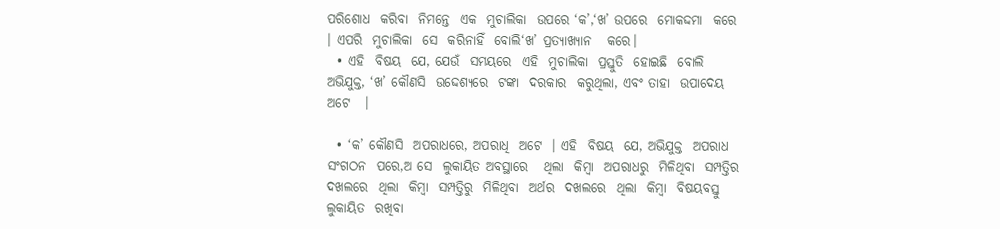ପରିଶୋଧ  କରିବା  ନିମନ୍ତେ  ଏକ  ମୁଚାଲିକା  ଉପରେ ‘କ’,‘ଖ’ ଉପରେ  ମୋକଦ୍ଦମା  କରେ  । ଏପରି  ମୁଚାଲିକା  ସେ  କରିନାହିଁ  ବୋଲି‘ଖ’ ପ୍ରତ୍ୟାଖ୍ୟାନ   କରେ।
  • ଏହି  ବିଷୟ  ଯେ, ଯେଉଁ  ସମୟରେ  ଏହି  ମୁଚାଲିକା  ପ୍ରସ୍ତୁତି  ହୋଇଛି  ବୋଲି  ଅଭିଯୁକ୍ତ, ‘ଖ’ କୌଣସି  ଉଦ୍ଦେଶ୍ୟରେ  ଟଙ୍କା  ଦରକାର  କରୁଥିଲା, ଏବଂ ତାହା  ଉପାଦେୟ  ଅଟେ   ।

  • ‘କ’ କୌଣସି  ଅପରାଧରେ, ଅପରାଧି  ଅଟେ  । ଏହି  ବିଷୟ  ଯେ, ଅଭିଯୁକ୍ତ  ଅପରାଧ  ସଂଗଠନ  ପରେ,ଅ ସେ  ଲୁକାୟିତ ଅବସ୍ଥାରେ   ଥିଲା  କିମ୍ବା  ଅପରାଧରୁ  ମିଳିଥିବା  ସମ୍ପତ୍ତିର  ଦଖଲରେ  ଥିଲା  କିମ୍ବା  ସମ୍ପତ୍ତିରୁ  ମିଳିଥିବା  ଅର୍ଥର  ଦଖଲରେ  ଥିଲା  କିମ୍ବା  ବିଷୟବସ୍ତୁ   ଲୁକାୟିତ  ରଖିବା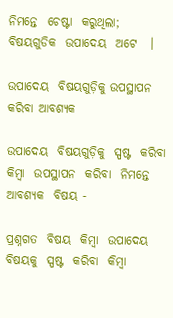ନିମନ୍ତେ  ଚେଷ୍ଟା  କରୁଥିଲା; ବିଷୟଗୁଡିକ  ଉପାଦେୟ  ଅଟେ   ।

ଉପାଦେୟ  ବିଷୟଗୁଡ଼ିକୁ ଉପସ୍ଥାପନ  କରିବା ଆବଶ୍ୟକ

ଉପାଦେୟ  ବିଷୟଗୁଡ଼ିକୁ  ସ୍ପଷ୍ଟ  କରିବା  କିମ୍ବା  ଉପସ୍ଥାପନ  କରିବା  ନିମନ୍ତେ  ଆବଶ୍ୟକ  ବିଷୟ -

ପ୍ରଶ୍ନଗତ  ବିଷୟ  କିମ୍ବା  ଉପାଦେୟ  ବିଷୟକୁ  ସ୍ପଷ୍ଟ  କରିବା  କିମ୍ବା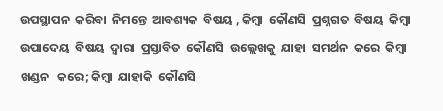ଉପସ୍ଥାପନ  କରିବା  ନିମନ୍ତେ  ଆବଶ୍ୟକ  ବିଷୟ , କିମ୍ବା  କୌଣସି  ପ୍ରଶ୍ନଗତ  ବିଷୟ  କିମ୍ବା  ଉପାଦେୟ  ବିଷୟ  ଦ୍ଵାରା  ପ୍ରସ୍ତାବିତ  କୌଣସି  ଉଲ୍ଲେଖକୁ  ଯାହା  ସମର୍ଥନ  କରେ  କିମ୍ବା  ଖଣ୍ଡନ   କରେ; କିମ୍ବା  ଯାହାକି  କୌଣସି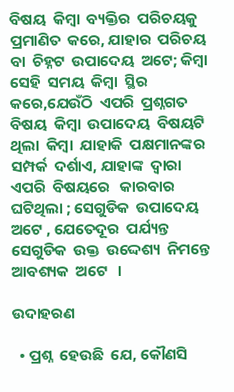ବିଷୟ  କିମ୍ବା  ବ୍ୟକ୍ତିର  ପରିଚୟକୁ  ପ୍ରମାଣିତ  କରେ, ଯାହାର  ପରିଚୟ  ବା  ଚିହ୍ନଟ  ଉପାଦେୟ  ଅଟେ; କିମ୍ବା  ସେହି  ସମୟ  କିମ୍ବା  ସ୍ଥିର  କରେ,ଯେଉଁଠି  ଏପରି  ପ୍ରଶ୍ନଗତ  ବିଷୟ  କିମ୍ବା  ଉପାଦେୟ  ବିଷୟଟି  ଥିଲା  କିମ୍ବା  ଯାହାକି  ପକ୍ଷମାନଙ୍କର  ସମ୍ପର୍କ  ଦର୍ଶାଏ, ଯାହାଙ୍କ  ଦ୍ଵାରା  ଏପରି  ବିଷୟରେ   କାରବାର  ଘଟିଥିଲା ; ସେଗୁଡିକ  ଉପାଦେୟ  ଅଟେ , ଯେତେଦୂର  ପର୍ଯ୍ୟନ୍ତ  ସେଗୁଡିକ  ଉକ୍ତ  ଉଦ୍ଦେଶ୍ୟ  ନିମନ୍ତେ  ଆବଶ୍ୟକ  ଅଟେ   ।

ଉଦାହରଣ

  • ପ୍ରଶ୍ନ  ହେଉଛି  ଯେ, କୌଣସି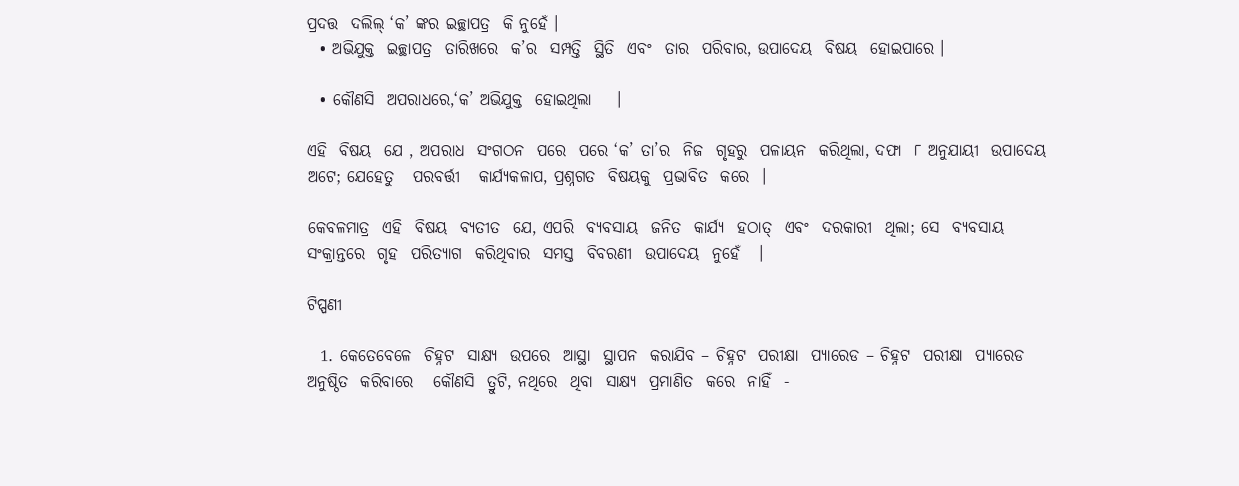ପ୍ରଦତ୍ତ  ଦଲିଲ୍ ‘କ’ ଙ୍କର ଇଚ୍ଛାପତ୍ର  କି ନୁହେଁ ।
  • ଅଭିଯୁକ୍ତ  ଇଚ୍ଛାପତ୍ର  ତାରିଖରେ  କ’ର  ସମ୍ପତ୍ତି  ସ୍ଥିତି  ଏବଂ  ତାର  ପରିବାର, ଉପାଦେୟ  ବିଷୟ  ହୋଇପାରେ ।

  • କୌଣସି  ଅପରାଧରେ,‘କ’ ଅଭିଯୁକ୍ତ  ହୋଇଥିଲା    ।

ଏହି  ବିଷୟ  ଯେ , ଅପରାଧ  ସଂଗଠନ  ପରେ  ପରେ ‘କ’ ତା’ର  ନିଜ  ଗୃହରୁ  ପଳାୟନ  କରିଥିଲା, ଦଫା  ୮ ଅନୁଯାୟୀ  ଉପାଦେୟ  ଅଟେ; ଯେହେତୁ   ପରବର୍ତ୍ତୀ   କାର୍ଯ୍ୟକଳାପ, ପ୍ରଶ୍ନଗତ  ବିଷୟକୁ  ପ୍ରଭାବିତ  କରେ  ।

କେବଳମାତ୍ର  ଏହି  ବିଷୟ  ବ୍ୟତୀତ  ଯେ, ଏପରି  ବ୍ୟବସାୟ  ଜନିତ  କାର୍ଯ୍ୟ  ହଠାତ୍  ଏବଂ  ଦରକାରୀ  ଥିଲା; ସେ  ବ୍ୟବସାୟ  ସଂକ୍ରାନ୍ତରେ  ଗୃହ  ପରିତ୍ୟାଗ  କରିଥିବାର  ସମସ୍ତ  ବିବରଣୀ  ଉପାଦେୟ  ନୁହେଁ   ।

ଟିପ୍ପଣୀ

  1. କେତେବେଳେ  ଚିହ୍ନଟ  ସାକ୍ଷ୍ୟ  ଉପରେ  ଆସ୍ଥା  ସ୍ଥାପନ  କରାଯିବ – ଚିହ୍ନଟ  ପରୀକ୍ଷା  ପ୍ୟାରେଡ – ଚିହ୍ନଟ  ପରୀକ୍ଷା  ପ୍ୟାରେଡ  ଅନୁଷ୍ଠିତ  କରିବାରେ   କୌଣସି  ତ୍ରୁଟି, ନଥିରେ  ଥିବା  ସାକ୍ଷ୍ୟ  ପ୍ରମାଣିତ  କରେ  ନାହିଁ  -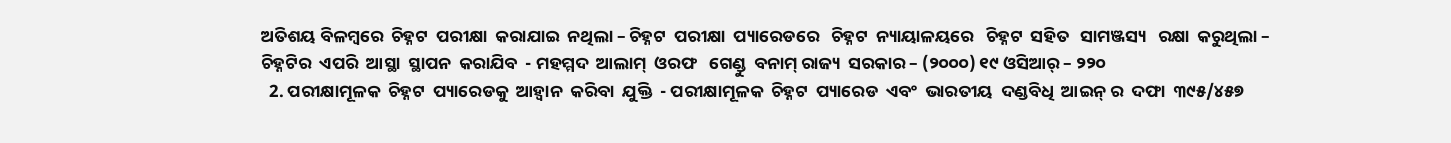ଅତିଶୟ ବିଳମ୍ବରେ  ଚିହ୍ନଟ  ପରୀକ୍ଷା  କରାଯାଇ  ନଥିଲା – ଚିହ୍ନଟ  ପରୀକ୍ଷା  ପ୍ୟାରେଡରେ   ଚିହ୍ନଟ  ନ୍ୟାୟାଳୟରେ   ଚିହ୍ନଟ  ସହିତ   ସାମଞ୍ଜସ୍ୟ   ରକ୍ଷା  କରୁଥିଲା – ଚିହ୍ନଟିର  ଏପରି  ଆସ୍ଥା  ସ୍ଥାପନ  କରାଯିବ  - ମହମ୍ମଦ  ଆଲାମ୍  ଓରଫ   ଗେଣ୍ଡୁ  ବନାମ୍ ରାଜ୍ୟ  ସରକାର – (୨୦୦୦) ୧୯ ଓସିଆର୍ – ୨୨୦
  2. ପରୀକ୍ଷାମୂଳକ  ଚିହ୍ନଟ  ପ୍ୟାରେଡକୁ  ଆହ୍ଵାନ  କରିବା  ଯୁକ୍ତି  - ପରୀକ୍ଷାମୂଳକ  ଚିହ୍ନଟ  ପ୍ୟାରେଡ  ଏବଂ  ଭାରତୀୟ  ଦଣ୍ଡବିଧି  ଆଇନ୍ ର  ଦଫା  ୩୯୫/୪୫୭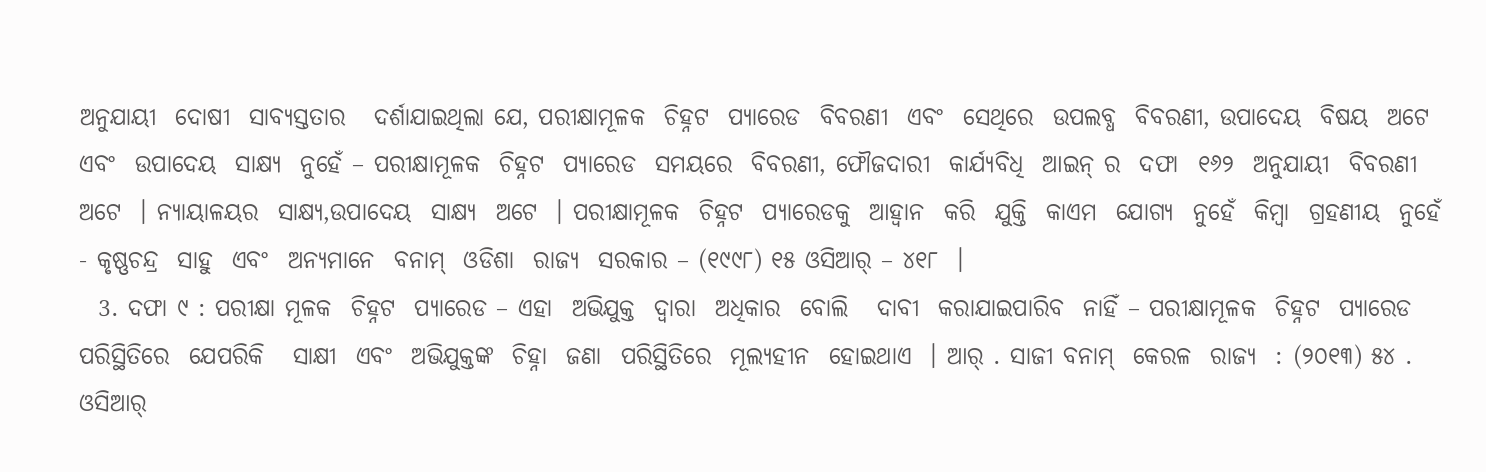ଅନୁଯାୟୀ  ଦୋଷୀ  ସାବ୍ୟସ୍ତତାର   ଦର୍ଶାଯାଇଥିଲା ଯେ, ପରୀକ୍ଷାମୂଳକ  ଚିହ୍ନଟ  ପ୍ୟାରେଡ  ବିବରଣୀ  ଏବଂ  ସେଥିରେ  ଉପଲବ୍ଧ  ବିବରଣୀ, ଉପାଦେୟ  ବିଷୟ  ଅଟେ ଏବଂ  ଉପାଦେୟ  ସାକ୍ଷ୍ୟ  ନୁହେଁ – ପରୀକ୍ଷାମୂଳକ  ଚିହ୍ନଟ  ପ୍ୟାରେଡ  ସମୟରେ  ବିବରଣୀ, ଫୌଜଦାରୀ  କାର୍ଯ୍ୟବିଧି  ଆଇନ୍ ର  ଦଫା  ୧୬୨  ଅନୁଯାୟୀ  ବିବରଣୀ  ଅଟେ  । ନ୍ୟାୟାଳୟର  ସାକ୍ଷ୍ୟ,ଉପାଦେୟ  ସାକ୍ଷ୍ୟ  ଅଟେ  । ପରୀକ୍ଷାମୂଳକ  ଚିହ୍ନଟ  ପ୍ୟାରେଡକୁ  ଆହ୍ଵାନ  କରି  ଯୁକ୍ତି  କାଏମ  ଯୋଗ୍ୟ  ନୁହେଁ  କିମ୍ବା  ଗ୍ରହଣୀୟ  ନୁହେଁ  - କୃଷ୍ଣଚନ୍ଦ୍ର  ସାହୁ  ଏବଂ  ଅନ୍ୟମାନେ  ବନାମ୍  ଓଡିଶା  ରାଜ୍ୟ  ସରକାର – (୧୯୯୮) ୧୫ ଓସିଆର୍ – ୪୧୮  ।
  3. ଦଫା ୯ : ପରୀକ୍ଷା ମୂଳକ  ଚିହ୍ନଟ  ପ୍ୟାରେଡ – ଏହା  ଅଭିଯୁକ୍ତ  ଦ୍ଵାରା  ଅଧିକାର  ବୋଲି   ଦାବୀ  କରାଯାଇପାରିବ  ନାହିଁ – ପରୀକ୍ଷାମୂଳକ  ଚିହ୍ନଟ  ପ୍ୟାରେଡ  ପରିସ୍ଥିତିରେ  ଯେପରିକି   ସାକ୍ଷୀ  ଏବଂ  ଅଭିଯୁକ୍ତଙ୍କ  ଚିହ୍ନା  ଜଣା  ପରିସ୍ଥିତିରେ  ମୂଲ୍ୟହୀନ  ହୋଇଥାଏ  । ଆର୍ . ସାଜୀ ବନାମ୍  କେରଳ  ରାଜ୍ୟ  : (୨୦୧୩) ୫୪ . ଓସିଆର୍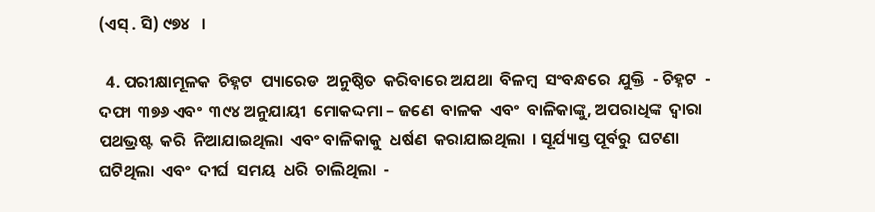(ଏସ୍ . ସି) ୯୭୪   ।

  4. ପରୀକ୍ଷାମୂଳକ  ଚିହ୍ନଟ  ପ୍ୟାରେଡ  ଅନୁଷ୍ଠିତ  କରିବାରେ ଅଯଥା  ବିଳମ୍ବ  ସଂବନ୍ଧରେ  ଯୁକ୍ତି  - ଚିହ୍ନଟ  - ଦଫା  ୩୭୬ ଏବଂ  ୩୯୪ ଅନୁଯାୟୀ  ମୋକଦ୍ଦମା – ଜଣେ  ବାଳକ  ଏବଂ  ବାଳିକାଙ୍କୁ, ଅପରାଧିଙ୍କ  ଦ୍ଵାରା  ପଥଭ୍ରଷ୍ଟ  କରି  ନିଆଯାଇଥିଲା  ଏବଂ ବାଳିକାକୁ  ଧର୍ଷଣ  କରାଯାଇଥିଲା  । ସୂର୍ଯ୍ୟାସ୍ତ ପୂର୍ବରୁ  ଘଟଣା  ଘଟିଥିଲା  ଏବଂ  ଦୀର୍ଘ  ସମୟ  ଧରି  ଚାଲିଥିଲା  -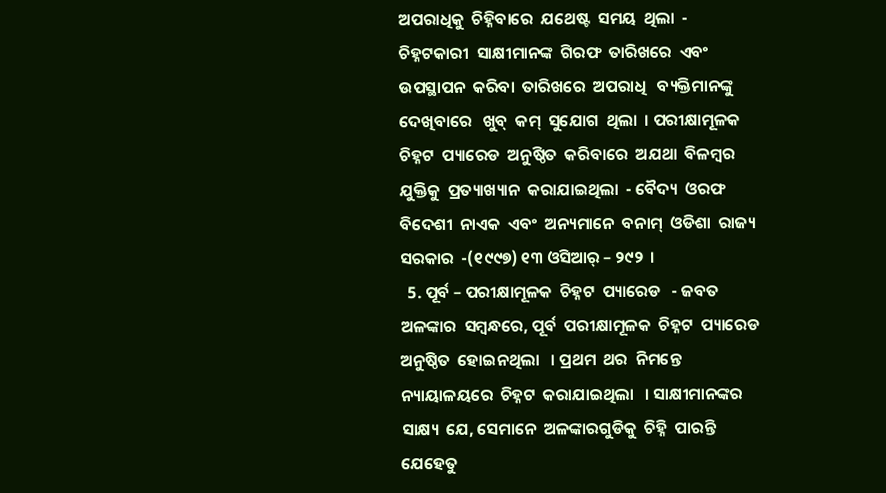ଅପରାଧିକୁ  ଚିହ୍ନିବାରେ  ଯଥେଷ୍ଟ  ସମୟ  ଥିଲା  - ଚିହ୍ନଟକାରୀ  ସାକ୍ଷୀମାନଙ୍କ  ଗିରଫ  ତାରିଖରେ  ଏବଂ  ଉପସ୍ଥାପନ  କରିବା  ତାରିଖରେ  ଅପରାଧି   ବ୍ୟକ୍ତିମାନଙ୍କୁ  ଦେଖିବାରେ   ଖୁବ୍  କମ୍  ସୁଯୋଗ  ଥିଲା  । ପରୀକ୍ଷାମୂଳକ  ଚିହ୍ନଟ  ପ୍ୟାରେଡ  ଅନୁଷ୍ଠିତ  କରିବାରେ  ଅଯଥା  ବିଳମ୍ବର   ଯୁକ୍ତିକୁ  ପ୍ରତ୍ୟାଖ୍ୟାନ  କରାଯାଇଥିଲା  - ବୈଦ୍ୟ  ଓରଫ   ବିଦେଶୀ  ନାଏକ  ଏବଂ  ଅନ୍ୟମାନେ  ବନାମ୍  ଓଡିଶା  ରାଜ୍ୟ  ସରକାର  -(୧୯୯୭) ୧୩ ଓସିଆର୍ – ୨୯୨  ।
  5. ପୂର୍ବ – ପରୀକ୍ଷାମୂଳକ  ଚିହ୍ନଟ  ପ୍ୟାରେଡ   - ଜବତ  ଅଳଙ୍କାର  ସମ୍ବନ୍ଧରେ, ପୂର୍ବ  ପରୀକ୍ଷାମୂଳକ  ଚିହ୍ନଟ  ପ୍ୟାରେଡ  ଅନୁଷ୍ଠିତ  ହୋଇନଥିଲା   । ପ୍ରଥମ  ଥର  ନିମନ୍ତେ  ନ୍ୟାୟାଳୟରେ  ଚିହ୍ନଟ  କରାଯାଇଥିଲା   । ସାକ୍ଷୀମାନଙ୍କର  ସାକ୍ଷ୍ୟ  ଯେ, ସେମାନେ  ଅଳଙ୍କାରଗୁଡିକୁ  ଚିହ୍ନି  ପାରନ୍ତି   ଯେହେତୁ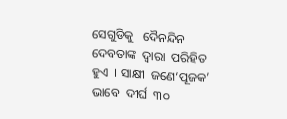ସେଗୁଡିକୁ   ଦୈନନ୍ଦିନ   ଦେବତାଙ୍କ  ଦ୍ଵାରା  ପରିହିତ  ହୁଏ  । ସାକ୍ଷୀ  ଜଣେ‘ପୂଜକ’ ଭାବେ  ଦୀର୍ଘ  ୩୦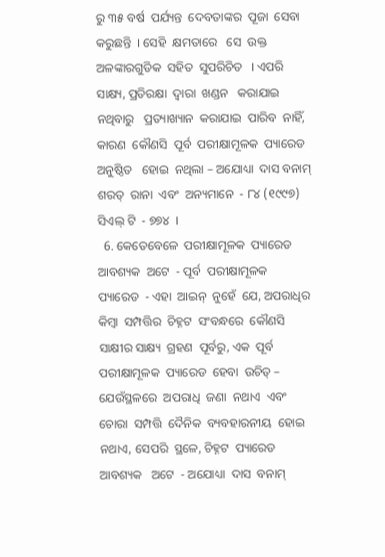ରୁ ୩୫ ବର୍ଷ  ପର୍ଯ୍ୟନ୍ତ  ଦେବତାଙ୍କର  ପୂଜା  ସେବା  କରୁଛନ୍ତି  । ସେହି  କ୍ଷମତାରେ   ସେ  ଉକ୍ତ  ଅଳଙ୍କାରଗୁଡିକ  ସହିତ  ସୁପରିଚିତ   । ଏପରି  ସାକ୍ଷ୍ୟ, ପ୍ରତିରକ୍ଷା  ଦ୍ଵାରା  ଖଣ୍ଡନ   କରାଯାଇ  ନଥିବାରୁ   ପ୍ରତ୍ୟାଖ୍ୟାନ  କରାଯାଇ  ପାରିବ  ନାହିଁ, କାରଣ  କୌଣସି  ପୂର୍ବ  ପରୀକ୍ଷାମୂଳକ  ପ୍ୟାରେଡ  ଅନୁଷ୍ଠିତ   ହୋଇ  ନଥିଲା – ଅଯୋଧ୍ୟା  ଦାସ ବନାମ୍  ଶରତ୍  ରାନା  ଏବଂ  ଅନ୍ୟମାନେ  - ୮୪ (୧୯୯୭) ସିଏଲ୍ ଟି  - ୭୭୪  ।
  6. କେତେବେଳେ  ପରୀକ୍ଷାମୂଳକ  ପ୍ୟାରେଡ  ଆବଶ୍ୟକ  ଅଟେ  - ପୂର୍ବ  ପରୀକ୍ଷାମୂଳକ  ପ୍ୟାରେଡ  - ଏହା  ଆଇନ୍  ନୁହେଁ  ଯେ, ଅପରାଧିର  କିମ୍ବା  ସମ୍ପତ୍ତିର  ଚିହ୍ନଟ  ସଂବନ୍ଧରେ  କୌଣସି  ସାକ୍ଷୀର ସାକ୍ଷ୍ୟ  ଗ୍ରହଣ  ପୂର୍ବରୁ, ଏକ  ପୂର୍ବ ପରୀକ୍ଷାମୂଳକ  ପ୍ୟାରେଡ  ହେବା  ଉଚିତ୍ – ଯେଉଁସ୍ଥଳରେ  ଅପରାଧି  ଜଣା  ନଥାଏ  ଏବଂ  ଚୋରା  ସମ୍ପତ୍ତି  ଦୈନିକ  ବ୍ୟବହାରନୀୟ  ହୋଇ  ନଥାଏ, ସେପରି  ସ୍ଥଳେ, ଚିହ୍ନଟ  ପ୍ୟାରେଡ  ଆବଶ୍ୟକ   ଅଟେ  - ଅଯୋଧ୍ୟା  ଦାସ  ବନାମ୍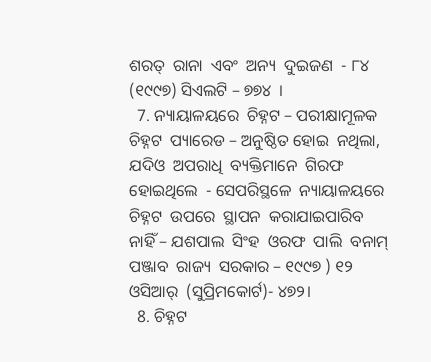ଶରତ୍  ରାନା  ଏବଂ  ଅନ୍ୟ  ଦୁଇଜଣ  - ୮୪ (୧୯୯୭) ସିଏଲଟି – ୭୭୪  ।
  7. ନ୍ୟାୟାଳୟରେ  ଚିହ୍ନଟ – ପରୀକ୍ଷାମୂଳକ   ଚିହ୍ନଟ  ପ୍ୟାରେଡ – ଅନୁଷ୍ଠିତ ହୋଇ  ନଥିଲା, ଯଦିଓ  ଅପରାଧି  ବ୍ୟକ୍ତିମାନେ  ଗିରଫ  ହୋଇଥିଲେ  - ସେପରିସ୍ଥଳେ  ନ୍ୟାୟାଳୟରେ  ଚିହ୍ନଟ  ଉପରେ  ସ୍ଥାପନ  କରାଯାଇପାରିବ  ନାହିଁ – ଯଶପାଲ  ସିଂହ  ଓରଫ  ପାଲି  ବନାମ୍ ପଞ୍ଜାବ  ରାଜ୍ୟ  ସରକାର – ୧୯୯୭ ) ୧୨ ଓସିଆର୍  (ସୁପ୍ରିମକୋର୍ଟ)- ୪୭୨।
  8. ଚିହ୍ନଟ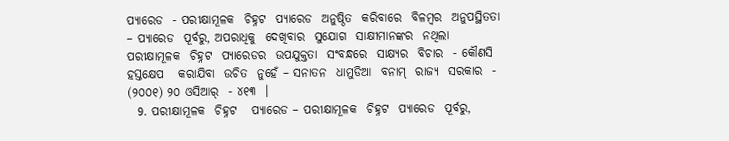ପ୍ୟାରେଡ  - ପରୀକ୍ଷାମୂଳକ  ଚିହ୍ନଟ  ପ୍ୟାରେଡ  ଅନୁଷ୍ଠିତ  କରିବାରେ  ବିଳମ୍ବର  ଅନୁପସ୍ଥିତତା – ପ୍ୟାରେଡ  ପୂର୍ବରୁ, ଅପରାଧିକୁ  ଦେଖିବାର  ସୁଯୋଗ  ସାକ୍ଷୀମାନଙ୍କର  ନଥିଲା  ପରୀକ୍ଷାମୂଳକ  ଚିହ୍ନଟ  ପ୍ୟାରେଡର  ଉପଯୁକ୍ତତା  ସଂବନ୍ଧରେ  ସାକ୍ଷ୍ୟର  ବିଚାର  - କୌଣସି  ହସ୍ତକ୍ଷେପ   କରାଯିବା  ଉଚିତ  ନୁହେଁ – ସନାତନ  ଧାମୁଡିଆ  ବନାମ୍  ରାଜ୍ୟ  ସରକାର  - (୨୦୦୧) ୨୦ ଓସିଆର୍  - ୪୧୩  ।
  9. ପରୀକ୍ଷାମୂଳକ  ଚିହ୍ନଟ   ପ୍ୟାରେଡ – ପରୀକ୍ଷାମୂଳକ  ଚିହ୍ନଟ  ପ୍ୟାରେଡ  ପୂର୍ବରୁ,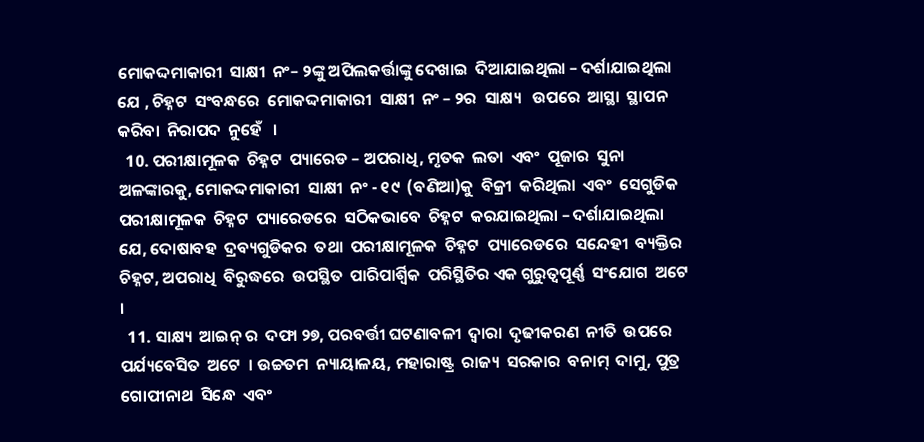ମୋକଦ୍ଦମାକାରୀ  ସାକ୍ଷୀ  ନଂ– ୨ଙ୍କୁ ଅପିଲକର୍ତ୍ତାଙ୍କୁ ଦେଖାଇ  ଦିଆଯାଇଥିଲା – ଦର୍ଶାଯାଇଥିଲା ଯେ , ଚିହ୍ନଟ  ସଂବନ୍ଧରେ  ମୋକଦ୍ଦମାକାରୀ  ସାକ୍ଷୀ  ନଂ – ୨ର  ସାକ୍ଷ୍ୟ   ଉପରେ  ଆସ୍ଥା  ସ୍ଥାପନ  କରିବା  ନିରାପଦ  ନୁହେଁ   ।
  10. ପରୀକ୍ଷାମୂଳକ  ଚିହ୍ନଟ  ପ୍ୟାରେଡ – ଅପରାଧି, ମୃତକ  ଲତା  ଏବଂ  ପୂଜାର  ସୁନା  ଅଳଙ୍କାରକୁ, ମୋକଦ୍ଦମାକାରୀ  ସାକ୍ଷୀ  ନଂ - ୧୯  (ବଣିଆ)କୁ  ବିକ୍ରୀ  କରିଥିଲା  ଏବଂ  ସେଗୁଡିକ  ପରୀକ୍ଷାମୂଳକ  ଚିହ୍ନଟ  ପ୍ୟାରେଡରେ  ସଠିକଭାବେ  ଚିହ୍ନଟ  କରଯାଇଥିଲା – ଦର୍ଶାଯାଇଥିଲା ଯେ, ଦୋଷାବହ  ଦ୍ରବ୍ୟଗୁଡିକର  ତଥା  ପରୀକ୍ଷାମୂଳକ  ଚିହ୍ନଟ  ପ୍ୟାରେଡରେ  ସନ୍ଦେହୀ  ବ୍ୟକ୍ତିର  ଚିହ୍ନଟ, ଅପରାଧି  ବିରୁଦ୍ଧରେ  ଉପସ୍ଥିତ  ପାରିପାର୍ଶ୍ଵିକ  ପରିସ୍ଥିତିର ଏକ ଗୁରୁତ୍ଵପୂର୍ଣ୍ଣ  ସଂଯୋଗ  ଅଟେ  ।
  11. ସାକ୍ଷ୍ୟ  ଆଇନ୍ ର  ଦଫା ୨୭, ପରବର୍ତ୍ତୀ ଘଟଣାବଳୀ  ଦ୍ଵାରା  ଦୃଢୀକରଣ  ନୀତି  ଉପରେ  ପର୍ଯ୍ୟବେସିତ  ଅଟେ  । ଉଚ୍ଚତମ  ନ୍ୟାୟାଳୟ, ମହାରାଷ୍ଟ୍ର  ରାଜ୍ୟ  ସରକାର  ବନାମ୍  ଦାମୁ, ପୁତ୍ର  ଗୋପୀନାଥ  ସିନ୍ଧେ  ଏବଂ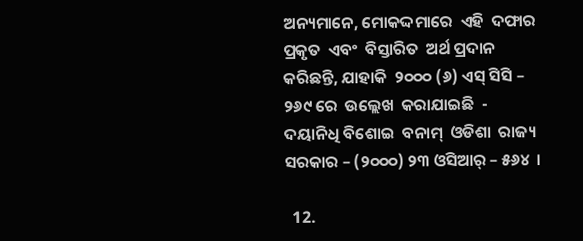ଅନ୍ୟମାନେ, ମୋକଦ୍ଦମାରେ  ଏହି  ଦଫାର  ପ୍ରକୃତ  ଏବଂ  ବିସ୍ତାରିତ  ଅର୍ଥ ପ୍ରଦାନ   କରିଛନ୍ତି, ଯାହାକି  ୨୦୦୦ (୬) ଏସ୍ ସିସି – ୨୬୯ ରେ  ଉଲ୍ଲେଖ  କରାଯାଇଛି  - ଦୟାନିଧି ବିଶୋଇ  ବନାମ୍  ଓଡିଶା  ରାଜ୍ୟ  ସରକାର – (୨୦୦୦) ୨୩ ଓସିଆର୍ – ୫୬୪  ।

  12.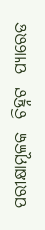ପରୀକ୍ଷାମୂଳକ  ଚିହ୍ନଟ  ପ୍ୟାରେଡ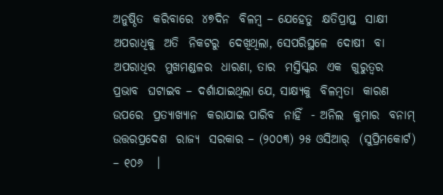ଅନୁଷ୍ଠିତ  କରିବାରେ  ୪୭ଦିନ  ବିଳମ୍ବ – ଯେହେତୁ  କ୍ଷତିପ୍ରାପ୍ତ  ସାକ୍ଷୀ  ଅପରାଧିକୁ  ଅତି  ନିକଟରୁ  ଦେଖିଥିଲା, ସେପରିସ୍ଥଳେ  ଦୋଷୀ  ବା ଅପରାଧିର  ମୁଖମଣ୍ଡଳର  ଧାରଣା, ତାର  ମସ୍ତିସ୍କର  ଏକ  ଗୁରୁତ୍ଵର  ପ୍ରଭାବ  ଘଟାଇବ – ଦର୍ଶାଯାଇଥିଲା ଯେ, ସାକ୍ଷ୍ୟକୁ  ବିଳମ୍ବତା  କାରଣ  ଉପରେ  ପ୍ରତ୍ୟାଖ୍ୟାନ  କରାଯାଇ ପାରିବ  ନାହିଁ  - ଅନିଲ  କୁମାର  ବନାମ୍  ଉତ୍ତରପ୍ରଦେଶ  ରାଜ୍ୟ  ସରକାର – (୨୦୦୩) ୨୫ ଓସିଆର୍  (ସୁପ୍ରିମକୋର୍ଟ) – ୧୦୬   ।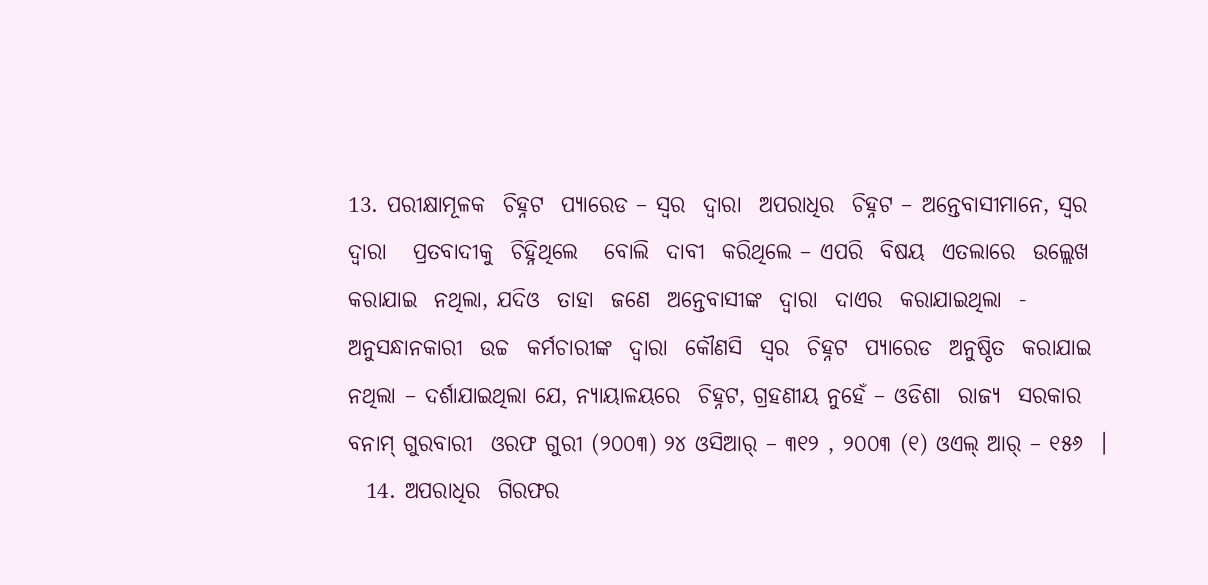13. ପରୀକ୍ଷାମୂଳକ  ଚିହ୍ନଟ  ପ୍ୟାରେଡ – ସ୍ଵର  ଦ୍ଵାରା  ଅପରାଧିର  ଚିହ୍ନଟ – ଅନ୍ତେବାସୀମାନେ, ସ୍ଵର  ଦ୍ଵାରା   ପ୍ରତବାଦୀକୁ  ଚିହ୍ନିଥିଲେ   ବୋଲି  ଦାବୀ  କରିଥିଲେ – ଏପରି  ବିଷୟ  ଏତଲାରେ  ଉଲ୍ଲେଖ  କରାଯାଇ  ନଥିଲା, ଯଦିଓ  ତାହା  ଜଣେ  ଅନ୍ତେବାସୀଙ୍କ  ଦ୍ଵାରା  ଦାଏର  କରାଯାଇଥିଲା  - ଅନୁସନ୍ଧାନକାରୀ  ଉଚ୍ଚ  କର୍ମଚାରୀଙ୍କ  ଦ୍ଵାରା  କୌଣସି  ସ୍ଵର  ଚିହ୍ନଟ  ପ୍ୟାରେଡ  ଅନୁଷ୍ଠିତ  କରାଯାଇ  ନଥିଲା – ଦର୍ଶାଯାଇଥିଲା ଯେ, ନ୍ୟାୟାଳୟରେ  ଚିହ୍ନଟ, ଗ୍ରହଣୀୟ ନୁହେଁ – ଓଡିଶା  ରାଜ୍ୟ  ସରକାର   ବନାମ୍ ଗୁରବାରୀ  ଓରଫ ଗୁରୀ (୨୦୦୩) ୨୪ ଓସିଆର୍ – ୩୧୨ , ୨୦୦୩ (୧) ଓଏଲ୍ ଆର୍ – ୧୫୬  ।
  14. ଅପରାଧିର  ଗିରଫର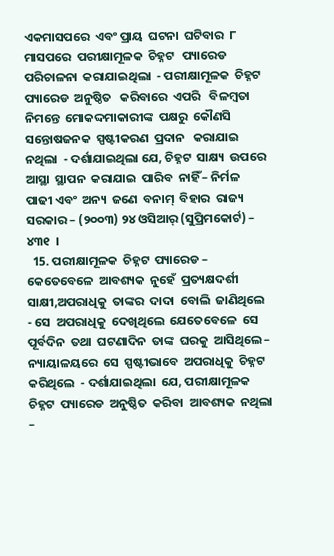ଏକମାସପରେ  ଏବଂ ପ୍ରାୟ  ଘଟନା  ଘଟିବାର  ୮ ମାସପରେ  ପରୀକ୍ଷାମୂଳକ  ଚିହ୍ନଟ   ପ୍ୟାରେଡ  ପରିଚାଳନା  କରାଯାଇଥିଲା  - ପରୀକ୍ଷାମୂଳକ  ଚିହ୍ନଟ  ପ୍ୟାରେଡ  ଅନୁଷ୍ଠିତ   କରିବାରେ  ଏପରି   ବିଳମ୍ବତା  ନିମନ୍ତେ  ମୋକଦ୍ଦମାକାରୀଙ୍କ  ପକ୍ଷରୁ  କୌଣସି  ସନ୍ତୋଷଜନକ  ସ୍ପଷ୍ଟୀକରଣ  ପ୍ରଦାନ   କରାଯାଇ  ନଥିଲା  - ଦର୍ଶାଯାଇଥିଲା ଯେ, ଚିହ୍ନଟ  ସାକ୍ଷ୍ୟ  ଉପରେ  ଆସ୍ଥା  ସ୍ଥାପନ  କରାଯାଇ  ପାରିବ  ନାହିଁ – ନିର୍ମଳ  ପାଢୀ ଏବଂ  ଅନ୍ୟ  ଜଣେ  ବନାମ୍  ବିହାର  ରାଜ୍ୟ  ସରକାର – (୨୦୦୩) ୨୪ ଓସିଆର୍ (ସୁପ୍ରିମକୋର୍ଟ) – ୪୩୧  ।
  15. ପରୀକ୍ଷାମୂଳକ  ଚିହ୍ନଟ  ପ୍ୟାରେଡ – କେତେବେଳେ  ଆବଶ୍ୟକ  ନୁହେଁ  ପ୍ରତ୍ୟକ୍ଷଦର୍ଶୀ  ସାକ୍ଷୀ,ଅପରାଧିକୁ  ତାଙ୍କର  ଦାଦା  ବୋଲି  ଜାଣିଥିଲେ  - ସେ  ଅପରାଧିକୁ  ଦେଖିଥିଲେ  ଯେତେବେଳେ  ସେ  ପୂର୍ବଦିନ  ତଥା  ଘଟଣାଦିନ  ତାଙ୍କ  ଘରକୁ  ଆସିଥିଲେ – ନ୍ୟାୟାଳୟରେ  ସେ  ସ୍ପଷ୍ଟୀଭାବେ  ଅପରାଧିକୁ  ଚିହ୍ନଟ  କରିଥିଲେ  - ଦର୍ଶାଯାଇଥିଲା  ଯେ, ପରୀକ୍ଷାମୂଳକ  ଚିହ୍ନଟ  ପ୍ୟାରେଡ  ଅନୁଷ୍ଠିତ  କରିବା  ଆବଶ୍ୟକ  ନଥିଲା –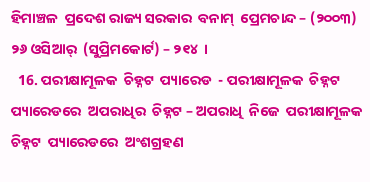ହିମାଞ୍ଚଳ  ପ୍ରଦେଶ ରାଜ୍ୟ ସରକାର  ବନାମ୍  ପ୍ରେମଚାନ୍ଦ – (୨୦୦୩) ୨୬ ଓସିଆର୍  (ସୁପ୍ରିମକୋର୍ଟ) – ୨୧୪  ।
  16. ପରୀକ୍ଷାମୂଳକ  ଚିହ୍ନଟ  ପ୍ୟାରେଡ  - ପରୀକ୍ଷାମୂଳକ  ଚିହ୍ନଟ  ପ୍ୟାରେଡରେ  ଅପରାଧିର  ଚିହ୍ନଟ – ଅପରାଧି  ନିଜେ  ପରୀକ୍ଷାମୂଳକ  ଚିହ୍ନଟ  ପ୍ୟାରେଡରେ  ଅଂଶଗ୍ରହଣ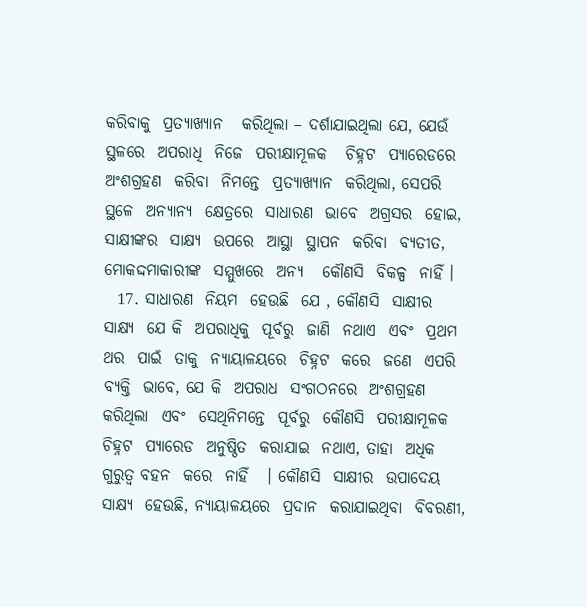କରିବାକୁ  ପ୍ରତ୍ୟାଖ୍ୟାନ   କରିଥିଲା – ଦର୍ଶାଯାଇଥିଲା ଯେ, ଯେଉଁ  ସ୍ଥଳରେ  ଅପରାଧି  ନିଜେ  ପରୀକ୍ଷାମୂଳକ   ଚିହ୍ନଟ  ପ୍ୟାରେଡରେ  ଅଂଶଗ୍ରହଣ  କରିବା  ନିମନ୍ତେ  ପ୍ରତ୍ୟାଖ୍ୟାନ  କରିଥିଲା, ସେପରି  ସ୍ଥଳେ  ଅନ୍ୟାନ୍ୟ  କ୍ଷେତ୍ରରେ  ସାଧାରଣ  ଭାବେ  ଅଗ୍ରସର  ହୋଇ, ସାକ୍ଷୀଙ୍କର  ସାକ୍ଷ୍ୟ  ଉପରେ  ଆସ୍ଥା  ସ୍ଥାପନ  କରିବା  ବ୍ୟତୀତ, ମୋକଦ୍ଦମାକାରୀଙ୍କ  ସମ୍ମୁଖରେ  ଅନ୍ୟ   କୌଣସି  ବିକଳ୍ପ  ନାହିଁ ।
  17. ସାଧାରଣ  ନିୟମ  ହେଉଛି  ଯେ , କୌଣସି  ସାକ୍ଷୀର  ସାକ୍ଷ୍ୟ  ଯେ କି  ଅପରାଧିକୁ  ପୂର୍ବରୁ  ଜାଣି  ନଥାଏ  ଏବଂ  ପ୍ରଥମ  ଥର  ପାଇଁ  ତାକୁ  ନ୍ୟାୟାଳୟରେ  ଚିହ୍ନଟ  କରେ  ଜଣେ  ଏପରି  ବ୍ୟକ୍ତି  ଭାବେ, ଯେ କି  ଅପରାଧ  ସଂଗଠନରେ  ଅଂଶଗ୍ରହଣ  କରିଥିଲା  ଏବଂ  ସେଥିନିମନ୍ତେ  ପୂର୍ବରୁ  କୌଣସି  ପରୀକ୍ଷାମୂଳକ  ଚିହ୍ନଟ  ପ୍ୟାରେଡ  ଅନୁଷ୍ଠିତ  କରାଯାଇ  ନଥାଏ, ତାହା  ଅଧିକ ଗୁରୁତ୍ଵ ବହନ  କରେ  ନାହିଁ   । କୌଣସି  ସାକ୍ଷୀର  ଉପାଦେୟ  ସାକ୍ଷ୍ୟ  ହେଉଛି, ନ୍ୟାୟାଳୟରେ  ପ୍ରଦାନ  କରାଯାଇଥିବା  ବିବରଣୀ,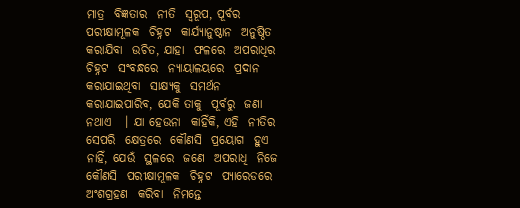ମାତ୍ର  ବିଜ୍ଞତାର  ନୀତି  ସ୍ୱରୂପ, ପୂର୍ବର  ପରୀକ୍ଷାମୂଳକ  ଚିହ୍ନଟ  କାର୍ଯ୍ୟାନୁଷ୍ଠାନ  ଅନୁଷ୍ଠିତ  କରାଯିବା  ଉଚିତ, ଯାହା  ଫଳରେ  ଅପରାଧିର  ଚିହ୍ନଟ  ସଂବନ୍ଧରେ  ନ୍ୟାୟାଳୟରେ  ପ୍ରଦାନ  କରାଯାଇଥିବା  ସାକ୍ଷ୍ୟକୁ  ସମର୍ଥନ  କରାଯାଇପାରିବ, ଯେକି ତାକୁ  ପୂର୍ବରୁ  ଜଣା  ନଥାଏ   । ଯା ହେଉନା  କାହିଁକି, ଏହି  ନୀତିର  ସେପରି  କ୍ଷେତ୍ରରେ  କୌଣସି  ପ୍ରୟୋଗ  ହୁଏ  ନାହିଁ, ଯେଉଁ  ସ୍ଥଳରେ  ଜଣେ  ଅପରାଧି  ନିଜେ  କୌଣସି  ପରୀକ୍ଷାମୂଳକ  ଚିହ୍ନଟ  ପ୍ୟାରେଡରେ  ଅଂଶଗ୍ରହଣ  କରିବା  ନିମନ୍ତେ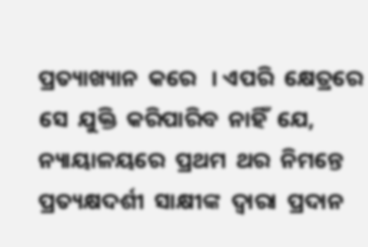ପ୍ରତ୍ୟାଖ୍ୟାନ  କରେ   । ଏପରି  କ୍ଷେତ୍ରରେ  ସେ  ଯୁକ୍ତି  କରିପାରିବ  ନାହିଁ  ଯେ, ନ୍ୟାୟାଳୟରେ  ପ୍ରଥମ  ଥର  ନିମନ୍ତେ  ପ୍ରତ୍ୟକ୍ଷଦର୍ଶୀ  ସାକ୍ଷୀଙ୍କ  ଦ୍ଵାରା  ପ୍ରଦାନ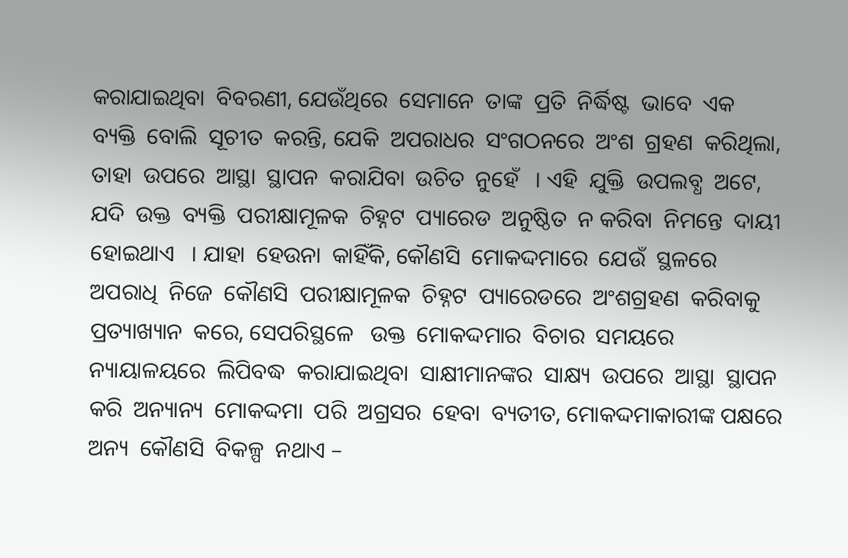କରାଯାଇଥିବା  ବିବରଣୀ, ଯେଉଁଥିରେ  ସେମାନେ  ତାଙ୍କ  ପ୍ରତି  ନିର୍ଦ୍ଧିଷ୍ଟ  ଭାବେ  ଏକ  ବ୍ୟକ୍ତି  ବୋଲି  ସୂଚୀତ  କରନ୍ତି, ଯେକି  ଅପରାଧର  ସଂଗଠନରେ  ଅଂଶ  ଗ୍ରହଣ  କରିଥିଲା, ତାହା  ଉପରେ  ଆସ୍ଥା  ସ୍ଥାପନ  କରାଯିବା  ଉଚିତ  ନୁହେଁ   । ଏହି  ଯୁକ୍ତି  ଉପଲବ୍ଧ  ଅଟେ, ଯଦି  ଉକ୍ତ  ବ୍ୟକ୍ତି  ପରୀକ୍ଷାମୂଳକ  ଚିହ୍ନଟ  ପ୍ୟାରେଡ  ଅନୁଷ୍ଠିତ  ନ କରିବା  ନିମନ୍ତେ  ଦାୟୀ  ହୋଇଥାଏ   । ଯାହା  ହେଉନା  କାହିଁକି, କୌଣସି  ମୋକଦ୍ଦମାରେ  ଯେଉଁ  ସ୍ଥଳରେ  ଅପରାଧି  ନିଜେ  କୌଣସି  ପରୀକ୍ଷାମୂଳକ  ଚିହ୍ନଟ  ପ୍ୟାରେଡରେ  ଅଂଶଗ୍ରହଣ  କରିବାକୁ   ପ୍ରତ୍ୟାଖ୍ୟାନ  କରେ, ସେପରିସ୍ଥଳେ   ଉକ୍ତ  ମୋକଦ୍ଦମାର  ବିଚାର  ସମୟରେ  ନ୍ୟାୟାଳୟରେ  ଲିପିବଦ୍ଧ  କରାଯାଇଥିବା  ସାକ୍ଷୀମାନଙ୍କର  ସାକ୍ଷ୍ୟ  ଉପରେ  ଆସ୍ଥା  ସ୍ଥାପନ କରି  ଅନ୍ୟାନ୍ୟ  ମୋକଦ୍ଦମା  ପରି  ଅଗ୍ରସର  ହେବା  ବ୍ୟତୀତ, ମୋକଦ୍ଦମାକାରୀଙ୍କ ପକ୍ଷରେ  ଅନ୍ୟ  କୌଣସି  ବିକଳ୍ପ  ନଥାଏ –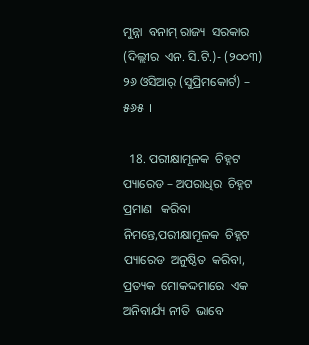ମୁନ୍ନା  ବନାମ୍ ରାଜ୍ୟ  ସରକାର  (ଦିଲ୍ଲୀର  ଏନ. ସି.ଟି.)- (୨୦୦୩) ୨୬ ଓସିଆର୍ (ସୁପ୍ରିମକୋର୍ଟ) – ୫୬୫  ।

  18. ପରୀକ୍ଷାମୂଳକ  ଚିହ୍ନଟ  ପ୍ୟାରେଡ – ଅପରାଧିର  ଚିହ୍ନଟ  ପ୍ରମାଣ   କରିବା  ନିମନ୍ତେ,ପରୀକ୍ଷାମୂଳକ  ଚିହ୍ନଟ ପ୍ୟାରେଡ  ଅନୁଷ୍ଠିତ  କରିବା, ପ୍ରତ୍ୟକ  ମୋକଦ୍ଦମାରେ  ଏକ  ଅନିବାର୍ଯ୍ୟ ନୀତି  ଭାବେ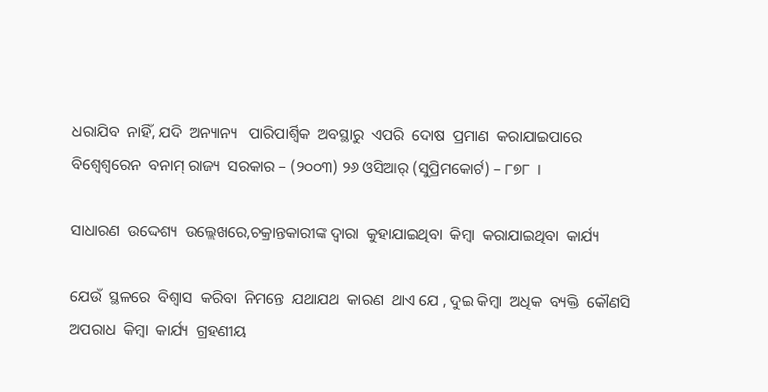ଧରାଯିବ  ନାହିଁ, ଯଦି  ଅନ୍ୟାନ୍ୟ   ପାରିପାର୍ଶ୍ଵିକ  ଅବସ୍ଥାରୁ  ଏପରି  ଦୋଷ  ପ୍ରମାଣ  କରାଯାଇପାରେ  ବିଶ୍ଵେଶ୍ଵରେନ  ବନାମ୍ ରାଜ୍ୟ  ସରକାର – (୨୦୦୩) ୨୬ ଓସିଆର୍ (ସୁପ୍ରିମକୋର୍ଟ) – ୮୭୮  ।

ସାଧାରଣ  ଉଦ୍ଦେଶ୍ୟ  ଉଲ୍ଲେଖରେ,ଚକ୍ରାନ୍ତକାରୀଙ୍କ ଦ୍ଵାରା  କୁହାଯାଇଥିବା  କିମ୍ବା  କରାଯାଇଥିବା  କାର୍ଯ୍ୟ

ଯେଉଁ  ସ୍ଥଳରେ  ବିଶ୍ଵାସ  କରିବା  ନିମନ୍ତେ  ଯଥାଯଥ  କାରଣ  ଥାଏ ଯେ , ଦୁଇ କିମ୍ବା  ଅଧିକ  ବ୍ୟକ୍ତି  କୌଣସି  ଅପରାଧ  କିମ୍ବା  କାର୍ଯ୍ୟ  ଗ୍ରହଣୀୟ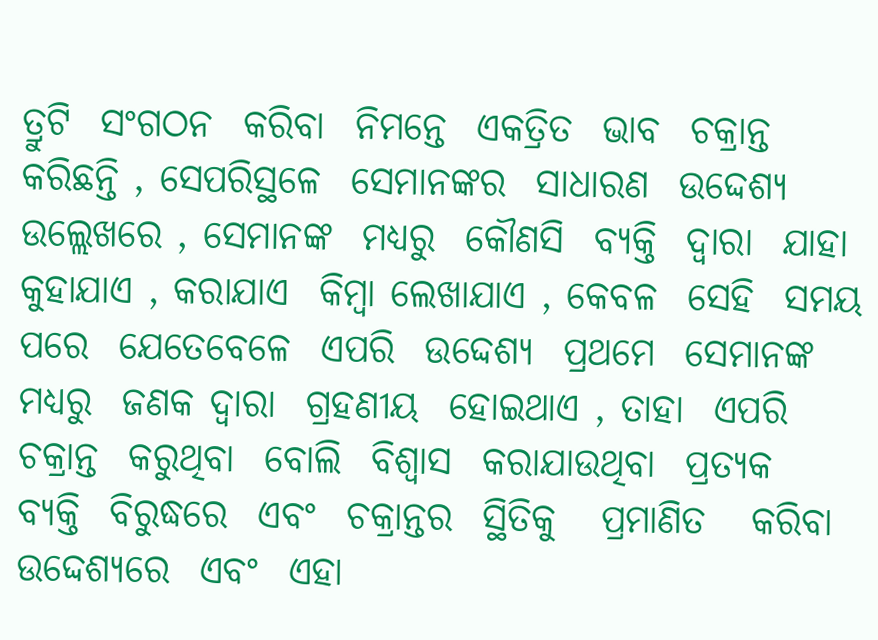ତ୍ରୁଟି  ସଂଗଠନ  କରିବା  ନିମନ୍ତେ  ଏକତ୍ରିତ  ଭାବ  ଚକ୍ରାନ୍ତ  କରିଛନ୍ତି , ସେପରିସ୍ଥଳେ  ସେମାନଙ୍କର  ସାଧାରଣ  ଉଦ୍ଦେଶ୍ୟ  ଉଲ୍ଲେଖରେ , ସେମାନଙ୍କ  ମଧ୍ୟରୁ  କୌଣସି  ବ୍ୟକ୍ତି  ଦ୍ଵାରା  ଯାହା  କୁହାଯାଏ , କରାଯାଏ  କିମ୍ବା ଲେଖାଯାଏ , କେବଳ  ସେହି  ସମୟ  ପରେ  ଯେତେବେଳେ  ଏପରି  ଉଦ୍ଦେଶ୍ୟ  ପ୍ରଥମେ  ସେମାନଙ୍କ  ମଧ୍ୟରୁ  ଜଣକ ଦ୍ଵାରା  ଗ୍ରହଣୀୟ  ହୋଇଥାଏ , ତାହା  ଏପରି ଚକ୍ରାନ୍ତ  କରୁଥିବା  ବୋଲି  ବିଶ୍ଵାସ  କରାଯାଉଥିବା  ପ୍ରତ୍ୟକ  ବ୍ୟକ୍ତି  ବିରୁଦ୍ଧରେ  ଏବଂ  ଚକ୍ରାନ୍ତର  ସ୍ଥିତିକୁ   ପ୍ରମାଣିତ   କରିବା  ଉଦ୍ଦେଶ୍ୟରେ  ଏବଂ  ଏହା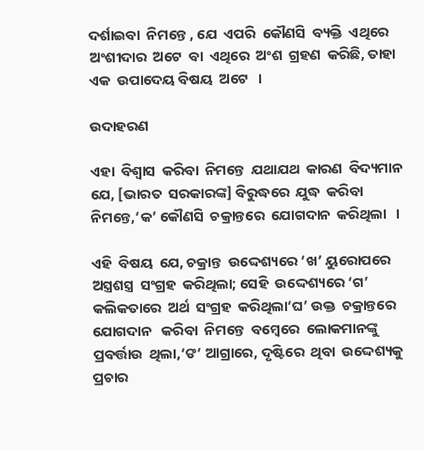ଦର୍ଶାଇବା  ନିମନ୍ତେ , ଯେ  ଏପରି  କୌଣସି  ବ୍ୟକ୍ତି  ଏଥିରେ  ଅଂଶୀଦାର  ଅଟେ  ବା  ଏଥିରେ  ଅଂଶ  ଗ୍ରହଣ  କରିଛି, ତାହା  ଏକ  ଉପାଦେୟ ବିଷୟ  ଅଟେ   ।

ଉଦାହରଣ

ଏହା  ବିଶ୍ଵାସ  କରିବା  ନିମନ୍ତେ  ଯଥାଯଥ  କାରଣ  ବିଦ୍ୟମାନ  ଯେ, [ଭାରତ  ସରକାରଙ୍କ] ବିରୁଦ୍ଧରେ  ଯୁଦ୍ଧ  କରିବା  ନିମନ୍ତେ,‘କ’ କୌଣସି  ଚକ୍ରାନ୍ତରେ  ଯୋଗଦାନ  କରିଥିଲା   ।

ଏହି  ବିଷୟ  ଯେ, ଚକ୍ରାନ୍ତ  ଉଦ୍ଦେଶ୍ୟରେ ‘ଖ’ ୟୁରୋପରେ  ଅସ୍ତ୍ରଶସ୍ତ୍ର  ସଂଗ୍ରହ  କରିଥିଲା; ସେହି  ଉଦ୍ଦେଶ୍ୟରେ ‘ଗ’ କଲିକତାରେ  ଅର୍ଥ  ସଂଗ୍ରହ  କରିଥିଲା‘ଘ’ ଉକ୍ତ  ଚକ୍ରାନ୍ତରେ  ଯୋଗଦାନ   କରିବା  ନିମନ୍ତେ  ବମ୍ବେରେ  ଲୋକମାନଙ୍କୁ  ପ୍ରବର୍ତ୍ତାଉ  ଥିଲା,‘ଙ’ ଆଗ୍ରାରେ, ଦୃଷ୍ଟିରେ  ଥିବା  ଉଦ୍ଦେଶ୍ୟକୁ   ପ୍ରଚାର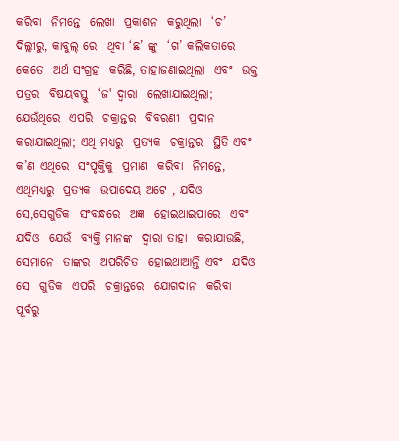କରିବା  ନିମନ୍ତେ  ଲେଖା  ପ୍ରକାଶନ  କରୁଥିଲା  ‘ଚ’ ଦିଲ୍ଲୀରୁ, କାବୁଲ୍ ରେ  ଥିବା ‘ଛ’ ଙ୍କୁ  ‘ଗ’ କଲିକତାରେ  କେତେ  ଅର୍ଥ ସଂଗ୍ରହ  କରିଛି, ତାହାଜଣାଇଥିଲା  ଏବଂ  ଉକ୍ତ  ପତ୍ରର  ବିଷୟବସ୍ତୁ  ‘ଜ' ଦ୍ଵାରା  ଲେଖାଯାଇଥିଲା; ଯେଉଁଥିରେ  ଏପରି  ଚକ୍ରାନ୍ତର  ବିବରଣୀ  ପ୍ରଦାନ  କରାଯାଇଥିଲା; ଏଥି ମଧ୍ୟରୁ  ପ୍ରତ୍ୟକ  ଚକ୍ରାନ୍ତର  ସ୍ଥିତି ଏବଂ  କ’ଣ ଏଥିରେ  ସଂପୃକ୍ତିକୁ  ପ୍ରମାଣ  କରିବା  ନିମନ୍ତେ, ଏଥିମଧ୍ୟରୁ  ପ୍ରତ୍ୟକ  ଉପାଦେୟ ଅଟେ , ଯଦିଓ  ସେ,ସେଗୁଡିକ  ସଂବନ୍ଧରେ  ଅଜ୍ଞ  ହୋଇଥାଇପାରେ  ଏବଂ  ଯଦିଓ  ଯେଉଁ  ବ୍ୟକ୍ତି ମାନଙ୍କ  ଦ୍ଵାରା ତାହା  କରାଯାଉଛି, ସେମାନେ  ତାଙ୍କର  ଅପରିଚିତ  ହୋଇଥାଆନ୍ତି ଏବଂ  ଯଦିଓ  ସେ  ଗୁଡିକ  ଏପରି  ଚକ୍ରାନ୍ତରେ  ଯୋଗଦାନ  କରିବା  ପୂର୍ବରୁ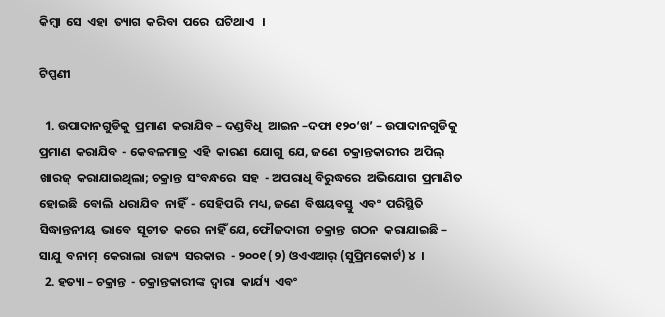କିମ୍ବା  ସେ  ଏହା  ତ୍ୟାଗ  କରିବା  ପରେ  ଘଟିଥାଏ   ।

ଟିପ୍ପଣୀ

  1. ଉପାଦାନଗୁଡିକୁ  ପ୍ରମାଣ  କରାଯିବ – ଦଣ୍ଡବିଧି  ଆଇନ –ଦଫା ୧୨୦‘ଖ’ – ଉପାଦାନଗୁଡିକୁ  ପ୍ରମାଣ  କରାଯିବ  - କେବଳମାତ୍ର  ଏହି  କାରଣ  ଯୋଗୁ  ଯେ, ଜଣେ  ଚକ୍ରାନ୍ତକାରୀର  ଅପିଲ୍ ଖାରଜ୍  କରାଯାଇଥିଲା; ଚକ୍ରାନ୍ତ  ସଂବନ୍ଧରେ  ସହ  - ଅପରାଧି ବିରୁଦ୍ଧରେ  ଅଭିଯୋଗ  ପ୍ରମାଣିତ  ହୋଇଛି  ବୋଲି  ଧରାଯିବ  ନାହିଁ  - ସେହିପରି  ମଧ୍ୟ, ଜଣେ  ବିଷୟବସ୍ତୁ  ଏବଂ  ପରିସ୍ଥିତି  ସିଦ୍ଧାନ୍ତନୀୟ  ଭାବେ  ସୂଚୀତ  କରେ  ନାହିଁ ଯେ, ଫୌଜଦାରୀ  ଚକ୍ରାନ୍ତ  ଗଠନ  କରାଯାଇଛି – ସାଯୁ  ବନାମ୍  କେରାଲା  ରାଜ୍ୟ  ସରକାର  - ୨୦୦୧ (୨) ଓଏଏଆର୍ (ସୁପ୍ରିମକୋର୍ଟ) ୪  ।
  2. ହତ୍ୟା – ଚକ୍ରାନ୍ତ  - ଚକ୍ରାନ୍ତକାରୀଙ୍କ  ଦ୍ଵାରା  କାର୍ଯ୍ୟ  ଏବଂ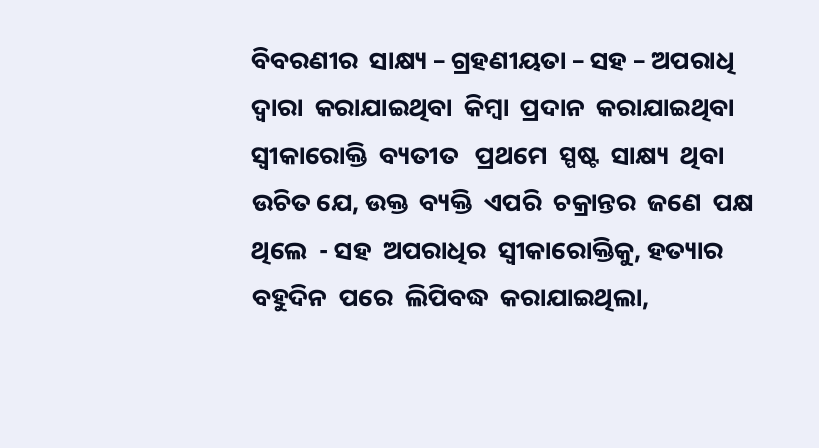ବିବରଣୀର  ସାକ୍ଷ୍ୟ – ଗ୍ରହଣୀୟତା – ସହ – ଅପରାଧି  ଦ୍ଵାରା  କରାଯାଇଥିବା  କିମ୍ବା  ପ୍ରଦାନ  କରାଯାଇଥିବା  ସ୍ଵୀକାରୋକ୍ତି  ବ୍ୟତୀତ   ପ୍ରଥମେ  ସ୍ପଷ୍ଟ  ସାକ୍ଷ୍ୟ  ଥିବା  ଉଚିତ ଯେ, ଉକ୍ତ  ବ୍ୟକ୍ତି  ଏପରି  ଚକ୍ରାନ୍ତର  ଜଣେ  ପକ୍ଷ  ଥିଲେ  - ସହ  ଅପରାଧିର  ସ୍ଵୀକାରୋକ୍ତିକୁ, ହତ୍ୟାର  ବହୁଦିନ  ପରେ  ଲିପିବଦ୍ଧ  କରାଯାଇଥିଲା,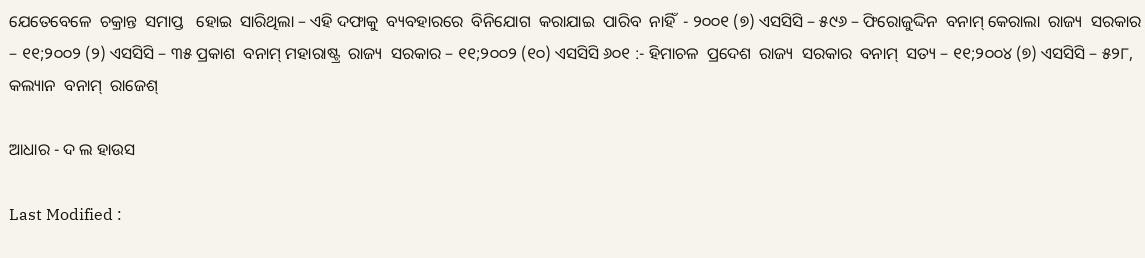ଯେତେବେଳେ  ଚକ୍ରାନ୍ତ  ସମାପ୍ତ   ହୋଇ  ସାରିଥିଲା – ଏହି ଦଫାକୁ  ବ୍ୟବହାରରେ  ବିନିଯୋଗ  କରାଯାଇ  ପାରିବ  ନାହିଁ  - ୨୦୦୧ (୭) ଏସସିସି – ୫୯୬ – ଫିରୋଜୁଦ୍ଦିନ  ବନାମ୍ କେରାଲା  ରାଜ୍ୟ  ସରକାର – ୧୧;୨୦୦୨ (୨) ଏସସିସି – ୩୫ ପ୍ରକାଶ  ବନାମ୍ ମହାରାଷ୍ଟ୍ର  ରାଜ୍ୟ  ସରକାର – ୧୧;୨୦୦୨ (୧୦) ଏସସିସି ୬୦୧ :- ହିମାଚଳ  ପ୍ରଦେଶ  ରାଜ୍ୟ  ସରକାର  ବନାମ୍  ସତ୍ୟ – ୧୧;୨୦୦୪ (୭) ଏସସିସି – ୫୨୮, କଲ୍ୟାନ  ବନାମ୍  ରାଜେଶ୍

ଆଧାର - ଦ ଲ ହାଉସ

Last Modified :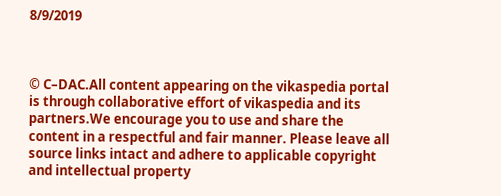8/9/2019



© C–DAC.All content appearing on the vikaspedia portal is through collaborative effort of vikaspedia and its partners.We encourage you to use and share the content in a respectful and fair manner. Please leave all source links intact and adhere to applicable copyright and intellectual property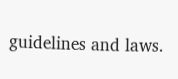guidelines and laws.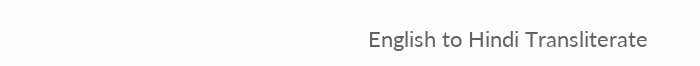English to Hindi Transliterate